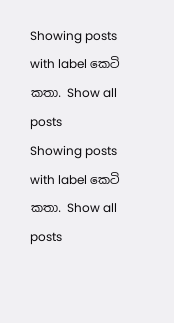Showing posts with label කෙටි කතා. Show all posts
Showing posts with label කෙටි කතා. Show all posts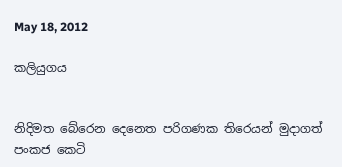May 18, 2012

කලියුගය


නිදිමත බේරෙන දෙනෙත පරිගණක තිරෙයන් මුදාගත් පංකජ කෙටි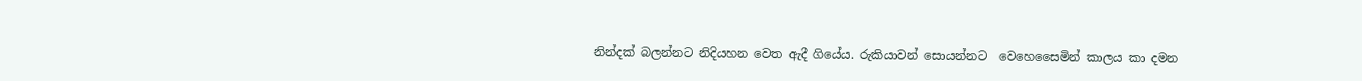නින්දක් බලන්නට නිදියහන වෙත ඇදී ගියේය. රුකියාවන් සොයන්නට  වෙහෙසෛමින් කාලය කා දමන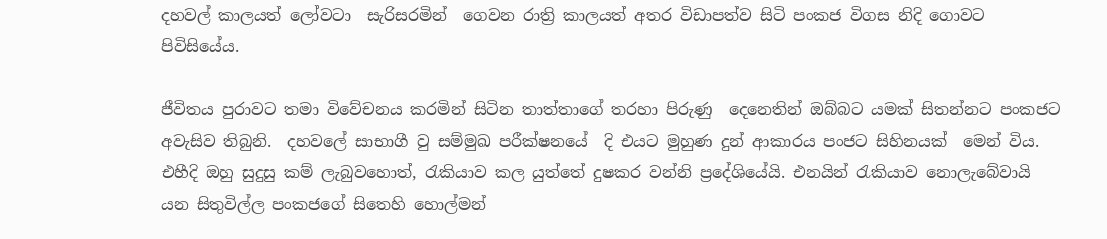දහවල් කාලයත් ලෝවටා  සැරිසරමින්  ගෙවන රාත්‍රි කාලයත් අතර විඩාපත්ව සිටි පංකජ විගස නිදි ගොවට පිවිසියේය.

ජීවිතය පුරාවට තමා විවේචනය කරමින් සිටින තාත්තාගේ තරහා පිරුණු  දෙනෙතින් ඔබ්බට යමක් සිතන්නට පංකජට අවැසිව තිබුනි.  දහවලේ සාභාගී වු සම්මුඛ පරීක්ෂනයේ  දි එයට මුහුණ දුන් ආකාරය පංජට සිහිනයක්  මෙන් විය.  එහීදි ඔහු සුදුසු කම් ලැබුවහොත්, රැකියාව කල යුත්තේ දුෂකර වන්නි ප්‍රදේශියේයි. එනයින් රැකියාව නොලැබේවායි යන සිතුවිල්ල පංකජගේ සිතෙහි හොල්මන්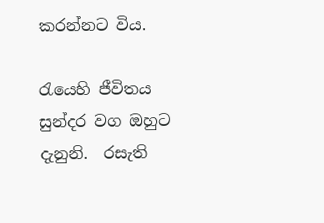කරන්නට විය.

රැයෙහි ජීවිතය සුන්දර වග ඔහුට දැනුනි.  රසැති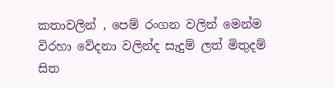කතාවලින් , පෙම් රංගන වලින් මෙන්ම විරහා වේදනා වලින්ද සැදුම් ලත් මිතුදම්  සිත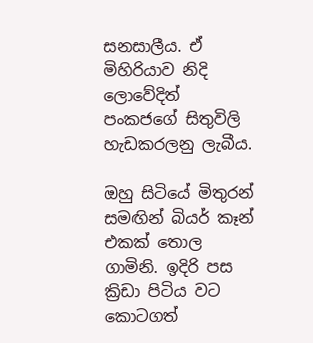සනසාලීය. ඒ මිහිරියාව නිදි ලොවේදිත් පංකජගේ සිතුවිලි හැඩකරලනු ලැබීය.

ඔහු සිටියේ මිතුරන් සමඟින් බියර් කෑන් එකක් තොල ගාමිනි. ඉදිරි පස ක්‍රිඩා පිටිය වට කොටගත්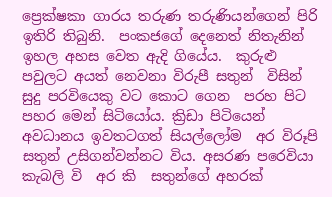ප්‍රෙක්ෂකා ගාරය තරුණ තරුණියන්ගෙන් පිරි ඉතිරි තිබුනි.  පංකජගේ දෙනෙත් නිතැනින්  ඉහල අහස වෙත ඇදි ගියේය.  කුරුළු පවුලට අයත් නෙවනා විරුපී සතුන්  විසින් සුදු පරවියෙකු වට කොට ගෙන  පරහ පිට පහර මෙන් සිටියෝය. ක්‍රිඩා පිටියෙන් අවධානය ඉවතටගත් සියල්ලෝම  අර විරූපි සතුන් උසිගන්වන්නට විය. අසරණ පරෙවියා කැබලි වි  අර කි  සතුන්ගේ අහරක්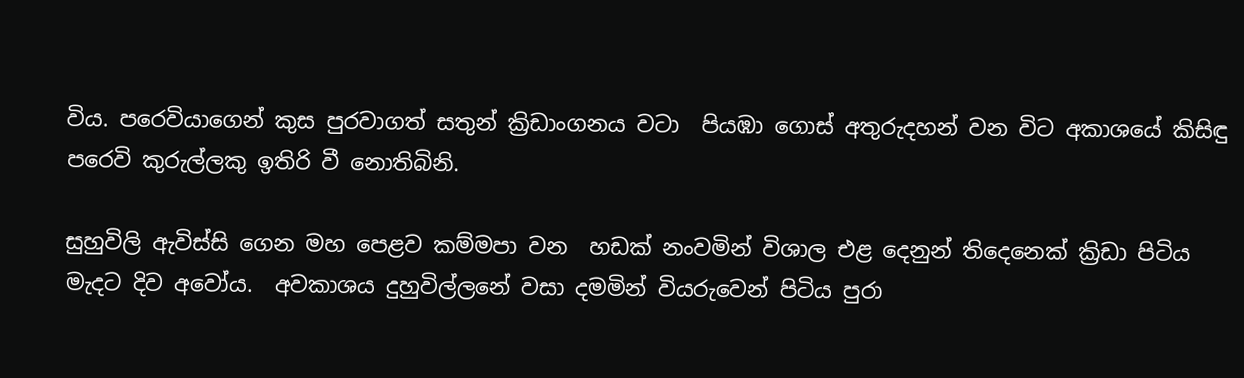විය. පරෙවියාගෙන් කුස පුරවාගත් සතුන් ක්‍රිඩාංගනය වටා  පියඹා ගොස් අතුරුදහන් වන විට අකාශයේ කිසිඳු පරෙවි කුරුල්ලකු ඉතිරි වී නොතිබිනි.

සුහුවිලි ඇවිස්සි ගෙන මහ පෙළව කම්මපා වන  හඩක් නංවමින් විශාල එළ දෙනුන් තිදෙනෙක් ක්‍රිඩා පිටිය මැදට දිව අවෝය.  අවකාශය දුහුවිල්ලනේ වසා දමමින් වියරුවෙන් පිටිය පුරා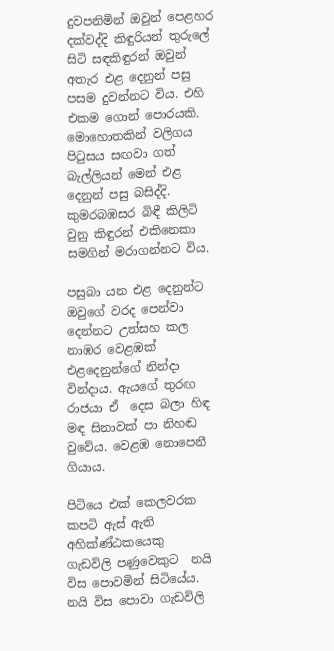දුවපනිමින් ඔවුන් පෙළහර දක්වද්දි කිඳුරියන් තුරුලේ සිටි සඳකිඳුරන් ඔවුන් අතැර එළ දෙනුන් පසු පසම දුවන්නට විය. එහි එකම ගොන් පොරයකි.  මොහොතකින් වලිගය පිටුසය සඟවා ගත් බැල්ලියන් මෙන් එළ දෙනුන් පසු බසිද්දි.  කුමරබඹසර බිඳී කිලිටි වුනු කිඳුරන් එකිනෙකා සමගින් මරාගන්නට විය.

පසුබා යන එළ දෙනුන්ට ඔවුගේ වරද පෙන්වා දෙන්නට උත්සහ කල නාඹර වෙළඹක්  එළදෙනුන්ගේ නින්දා වින්දාය. ඇයගේ තුරඟ රාජයා ඒ  දෙස බලා හිඳ මඳ සිනාවක් පා නිහඬ වුවේය. වෙළඹ නොපෙනී ගියාය.

පිටියෙ එක් කෙලවරක කපටි ඇස් ඇති අහික්ණ්ඨකයෙකු ගැඩවිලි පණුවෙකුට  නයි විස පොවමින් සිටියේය.  නයි විස පොවා ගැඩවිලි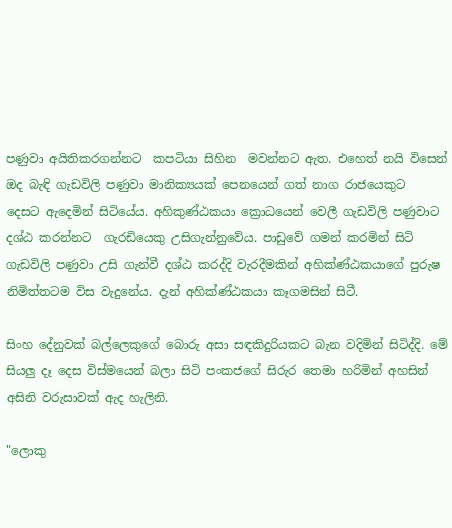පණුවා අයිතිකරගන්නට  කපටියා සිහින  මවන්නට ඇත. එහෙත් නයි විසෙන් ඔද බැඳි ගැඩවිලි පණුවා මානික්‍යයක් පෙනයෙන් ගත් නාග රාජයෙකුට   දෙසට ඇදෙමින් සිටියේය. අහිකුණ්ඨකයා ක්‍රොධයෙන් වෙලී ගැඩවිලි පණුවාට දශ්ඨ කරන්නට  ගැරඩියෙකු උසිගැන්නුවේය. පාඩුවේ ගමන් කරමින් සිටි ගැඩවිලි පණුවා උසි ගැන්වී දශ්ඨ කරද්දි වැරදීමකින් අහික්ණ්ඨකයාගේ පුරුෂ නිමිත්තටම විස වැදුනේය. දැන් අහික්ණ්ඨකයා කෑගමසින් සිටී.

සිංහ දේනුවක් බල්ලෙකුගේ බොරු අසා සඳකිදුරියකට බැන වදිමින් සිටිද්දි. මේ සියලු දෑ දෙස විස්මයෙන් බලා සිටි පංකජගේ සිරුර තෙමා හරිමින් අහසින් අසිනි වරුසාවක් ඇද හැලිනි.

"ලොකු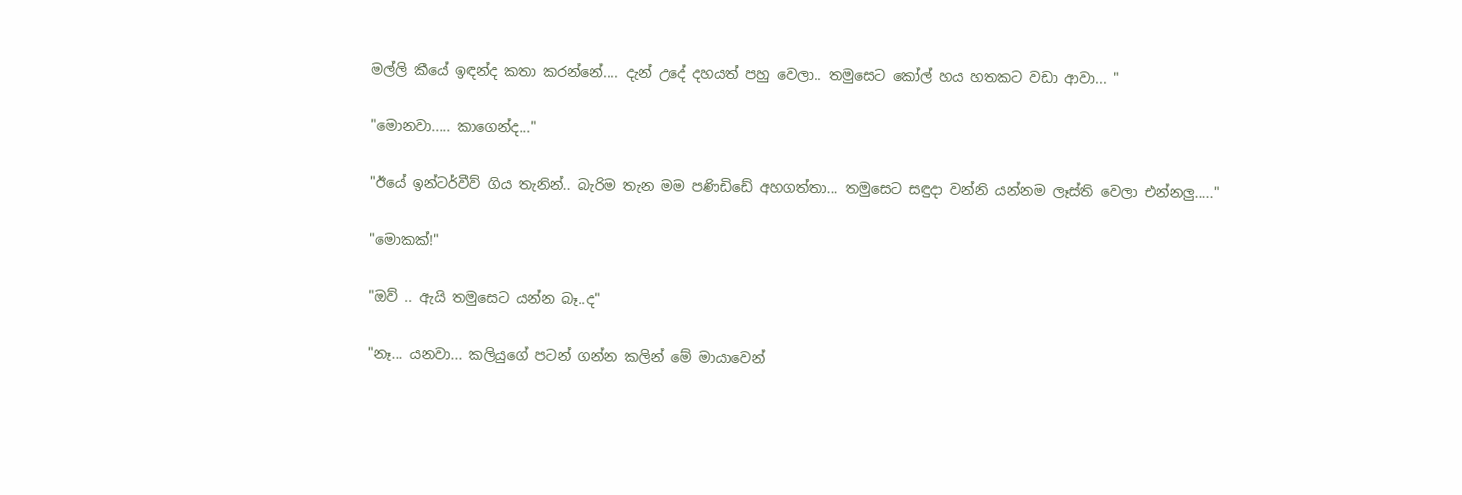මල්ලි කීයේ ඉඳන්ද කතා කරන්නේ.... දැන් උදේ දහයත් පහු වෙලා.. තමුසෙට කෝල් හය හතකට වඩා ආවා... "

"මොනවා..... කාගෙන්ද..."

"ඊයේ ඉන්ටර්වීව් ගිය තැනින්.. බැරිම තැන මම පණිඩිඩේ අහගත්තා... තමුසෙට සඳුදා වන්නි යන්නම ලෑස්ති වෙලා එන්නලු....."

"මොකක්!"

"ඔව් .. ඇයි තමුසෙට යන්න බෑ..ද"

"නෑ... යනවා... කලියුගේ පටන් ගන්න කලින් මේ මායාවෙන්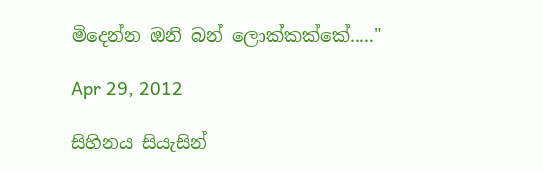මිදෙන්න ඔනි බන් ලොක්කක්කේ....."

Apr 29, 2012

සිහිනය සියැසින්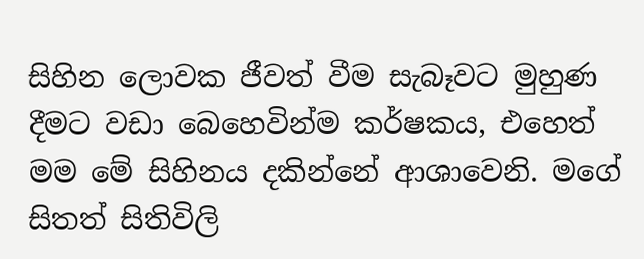සිහින ලොවක ජීවත් වීම සැබෑවට මුහුණ දීමට වඩා බෙහෙවින්ම කර්ෂකය, එහෙත් මම මේ සිහිනය දකින්නේ ආශාවෙනි. මගේ සිතත් සිතිවිලි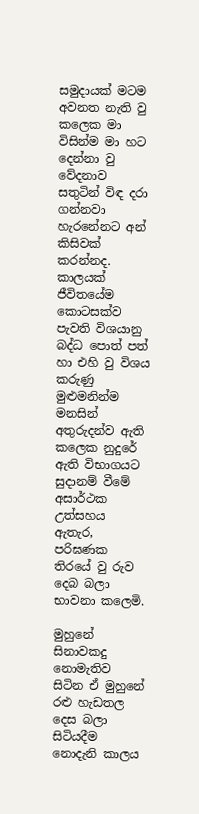සමුදායක් මටම අවනත නැති වු කලෙක මා විසින්ම මා හට දෙන්නා වු වේදනාව සතුටින් විඳ දරා ගන්නවා හැරනේනට අන් කිසිවක් කරන්නද.  කාලයක් ජීවිතයේම කොටසක්ව පැවති විශයානු බද්ධ පොත් පත් හා එහි වු විශය කරුණු මුළුමනින්ම මනසින් අතුරුදන්ව ඇති කලෙක නුදුරේ ඇති විභාගයට සුදානම් වීමේ අසාර්ථක උත්සහය ඇතැර, පරිඝණක තිරයේ වු රුව දෙබ බලා භාවනා කලෙමි.

මුහුනේ සිනාවකදු නොමැතිව  සිටින ඒ මුහුනේ රළු හැඩතල දෙස බලා සිටියදීම නොදැනි කාලය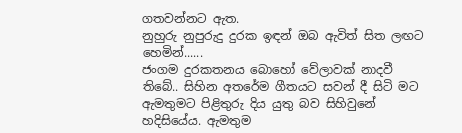ගතවන්නට ඇත.
නුහුරු නුපුරුදු දුරක ඉඳන් ඔබ ඇවිත් සිත ලඟට හෙමින්......
ජංගම දුරකතනය බොහෝ වේලාවක් නාදවී තිබේ.. සිහින අතරේම ගීතයට සවන් දී සිටි මට ඇමතුමට පිළිතුරු දිය යුතු බව සිහිවුනේ හදිසියේය. ඇමතුම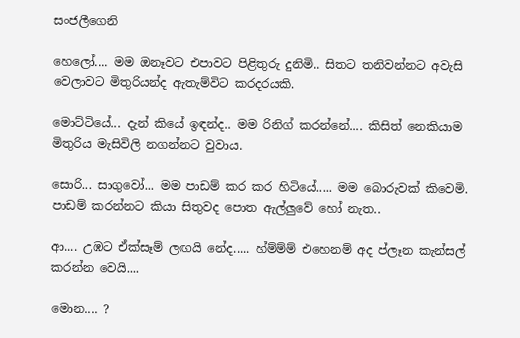සංජලීගෙනි

හෙලෝ.... මම ඔනෑවට එපාවට පිළිතුරු දුනිමි.. සිතට තනිවන්නට අවැසි වෙලාවට මිතුරියන්ද ඇතැම්විට කරදරයකි.

මොට්ටියේ... දැන් කියේ ඉඳන්ද.. මම රිනිග් කරන්නේ.... කිසිත් නෙකියාම මිතුරිය මැසිවිලි නගන්නට වුවාය.

සොරි... සාගුවෝ... මම පාඩම් කර කර හිටියේ..... මම බොරුවක් කිවෙමි. පාඩම් කරන්නට කියා සිතුවද පොත ඇල්ලුවේ හෝ නැත..

ආ.... උඹට ඒක්සෑම් ලඟයි නේද..... හ්ම්ම්ම් එහෙනම් අද ප්ලෑන කැන්සල් කරන්න වෙයි....

මොන.... ?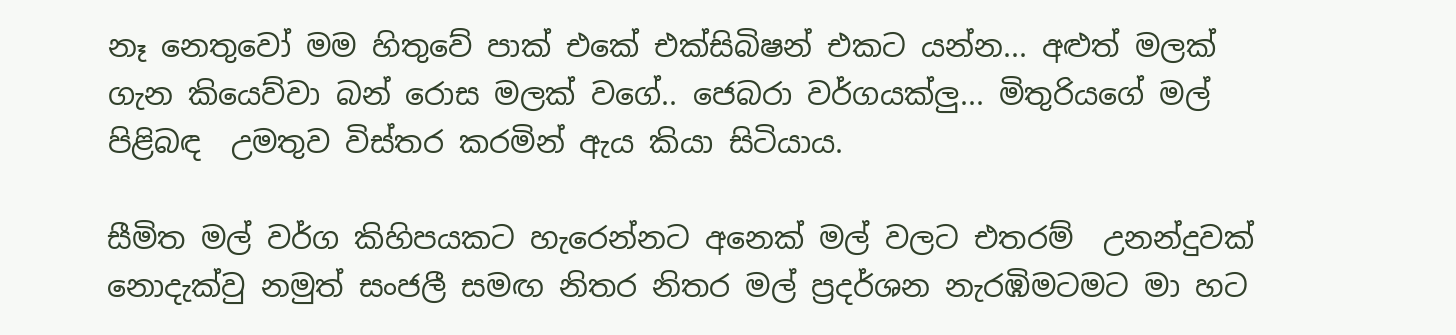නෑ නෙතුවෝ මම හිතුවේ පාක් එකේ එක්සිබිෂන් එකට යන්න... අළුත් මලක්  ගැන කියෙව්වා බන් රොස මලක් වගේ.. ජෙබරා වර්ගයක්ලු... මිතුරියගේ මල් පිළිබඳ  උමතුව විස්තර කරමින් ඇය කියා සිටියාය.

සීමිත මල් වර්ග කිහිපයකට හැරෙන්නට අනෙක් මල් වලට එතරම්  උනන්දුවක් නොදැක්වු නමුත් සංජලී සමඟ නිතර නිතර මල් ප්‍රදර්ශන නැරඹිමටමට මා හට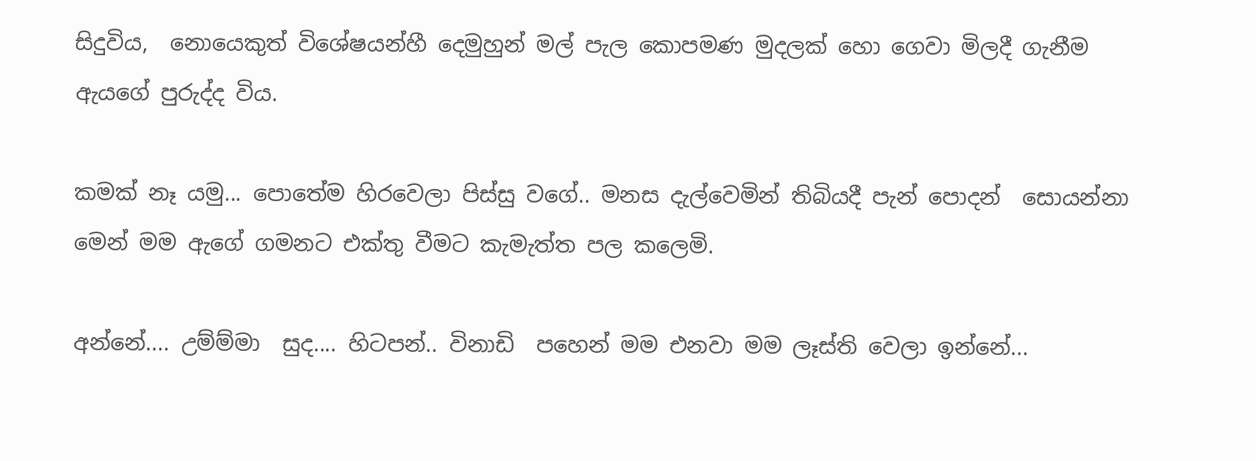සිදුවිය,  නොයෙකුත් විශේෂයන්හී දෙමුහුන් මල් පැල කොපමණ මුදලක් හො ගෙවා මිලදී ගැනීම ඇයගේ පුරුද්ද විය.

කමක් නෑ යමු... පොතේම හිරවෙලා පිස්සු වගේ.. මනස දැල්වෙමින් තිබියදී පැන් පොදන්  සොයන්නා මෙන් මම ඇගේ ගමනට එක්තු වීමට කැමැත්ත පල කලෙමි.

අන්නේ.... උම්ම්මා  සුද.... හිටපන්.. විනාඩි  පහෙන් මම එනවා මම ලෑස්ති වෙලා ඉන්නේ...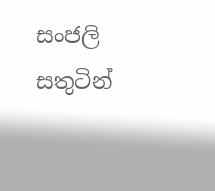සංජලි සතුටින්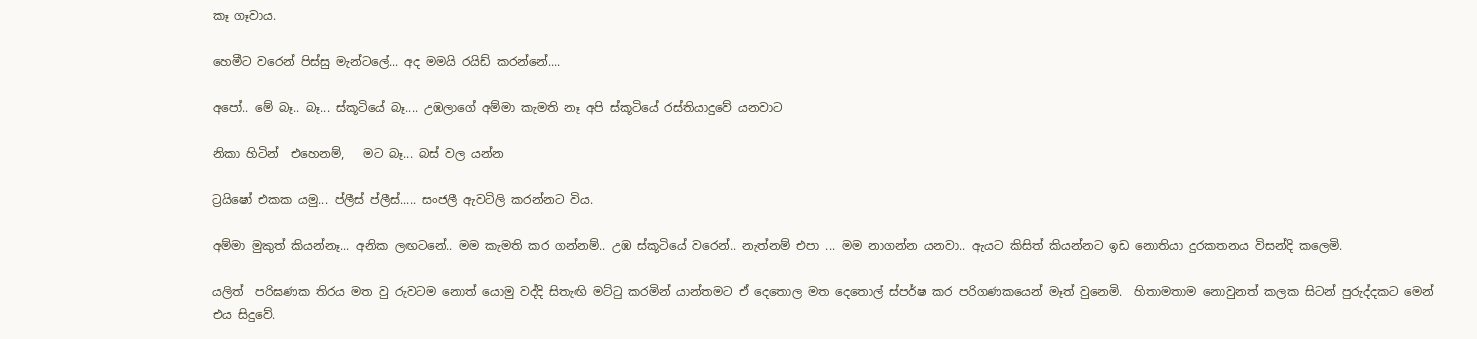කෑ ගෑවාය.

හෙමීට වරෙන් පිස්සු මැන්ටලේ... අද මමයි රයිඩ් කරන්නේ....

අපෝ.. මේ බෑ.. බෑ... ස්කූටියේ බෑ.... උඹලාගේ අම්මා කැමති නෑ අපි ස්කූටියේ රස්තියාදුවේ යනවාට

නිකා හිටින්  එහෙනම්,   මට බෑ... බස් වල යන්න

ට්‍රයිෂෝ එකක යමු... ප්ලීස් ප්ලීස්..... සංජලී ඇවටිලි කරන්නට විය.

අම්මා මුකුත් කියන්නෑ... අනික ලඟටනේ.. මම කැමති කර ගන්නම්.. උඹ ස්කූටියේ වරෙන්.. නැත්නම් එපා ... මම නාගන්න යනවා.. ඇයට කිසිත් කියන්නට ඉඩ නොතියා දුරකතනය විසන්දි කලෙමි.

යලිත්  පරිඝණක තිරය මත වු රුවටම නොත් යොමු වද්දි සිතැඟි මට්ටු කරමින් යාන්තමට ඒ දෙතොල මත දෙතොල් ස්පර්ෂ කර පරිගණකයෙන් මෑත් වුනෙමි.  හිතාමතාම නොවුනත් කලක සිටන් පුරුද්දකට මෙන් එය සිදුවේ.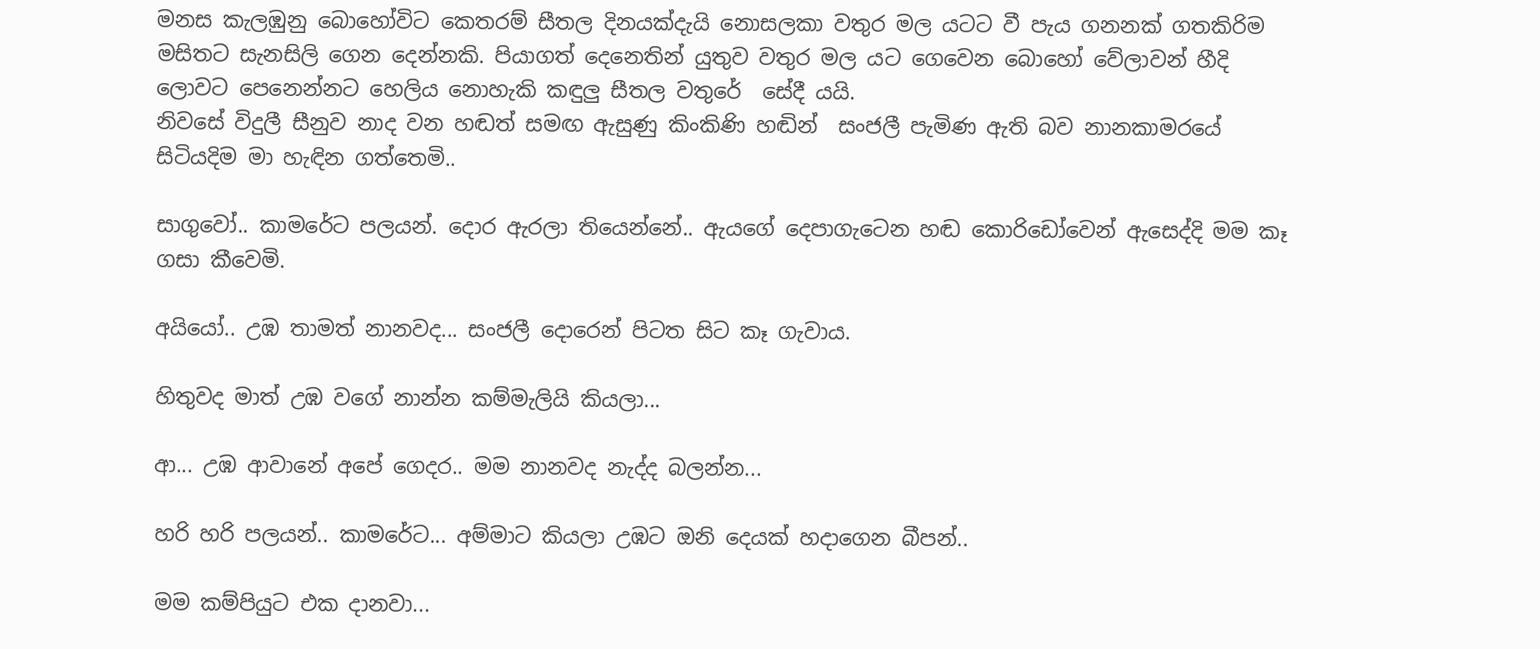මනස කැලඹුනු බොහෝවිට කෙතරම් සීතල දිනයක්දැයි නොසලකා වතුර මල යටට වී පැය ගනනක් ගතකිරිම මසිතට සැනසිලි ගෙන දෙන්නකි. පියාගත් දෙනෙතින් යුතුව වතුර මල යට ගෙවෙන බොහෝ වේලාවන් හීදි  ලොවට පෙනෙන්නට හෙලිය නොහැකි කඳුලු සීතල වතුරේ  සේදී යයි.
නිවසේ විදුලී සීනුව නාද වන හඬත් සමඟ ඇසුණු කිංකිණි හඬින්  සංජලී පැමිණ ඇති බව නානකාමරයේ සිටියදිම මා හැඳින ගත්තෙමි..

සාගුවෝ.. කාමරේට පලයන්. දොර ඇරලා තියෙන්නේ.. ඇයගේ දෙපාගැටෙන හඬ කොරිඩෝවෙන් ඇසෙද්දි මම කෑ ගසා කීවෙමි.

අයියෝ.. උඹ තාමත් නානවද... සංජලී දොරෙන් පිටත සිට කෑ ගැවාය.

හිතුවද මාත් උඹ වගේ නාන්න කම්මැලියි කියලා...

ආ... උඹ ආවානේ අපේ ගෙදර.. මම නානවද නැද්ද බලන්න...

හරි හරි පලයන්.. කාමරේට... අම්මාට කියලා උඹට ඔනි දෙයක් හදාගෙන බීපන්..

මම කම්පියුට එක දානවා...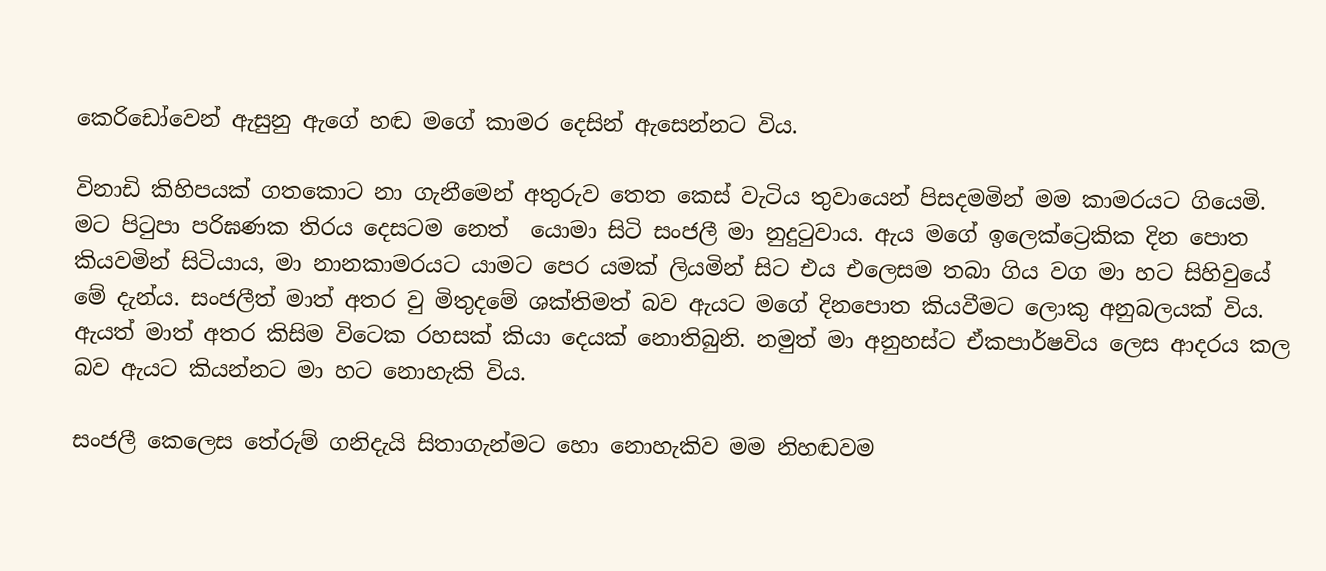කෙරිඩෝවෙන් ඇසුනු ඇගේ හඬ මගේ කාමර දෙසින් ඇසෙන්නට විය.

විනාඩි කිහිපයක් ගතකොට නා ගැනීමෙන් අතුරුව තෙත කෙස් වැටිය තුවායෙන් පිසදමමින් මම කාමරයට ගියෙමි. මට පිටුපා පරිඝණක තිරය දෙසටම නෙත්  යොමා සිටි සංජලී මා නුදුටුවාය. ඇය මගේ ඉලෙක්ට්‍රෙකික දින පොත කියවමින් සිටියාය, මා නානකාමරයට යාමට පෙර යමක් ලියමින් සිට එය එලෙසම තබා ගිය වග මා හට සිහිවුයේ මේ දැන්ය. සංජලීත් මාත් අතර වු මිතුදමේ ශක්තිමත් බව ඇයට මගේ දිනපොත කියවීමට ලොකු අනුබලයක් විය. ඇයත් මාත් අතර කිසිම විටෙක රහසක් කියා දෙයක් නොතිබුනි. නමුත් මා අනුහස්ට ඒකපාර්ෂවිය ලෙස ආදරය කල  බව ඇයට කියන්නට මා හට නොහැකි විය.

සංජලී කෙලෙස තේරුම් ගනිදැයි සිතාගැන්මට හො නොහැකිව මම නිහඬවම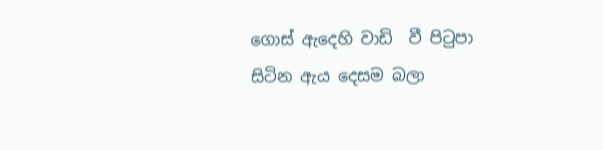ගොස් ඇදෙහි වාඩි  වී පිටුපා සිටින ඇය දෙසම බලා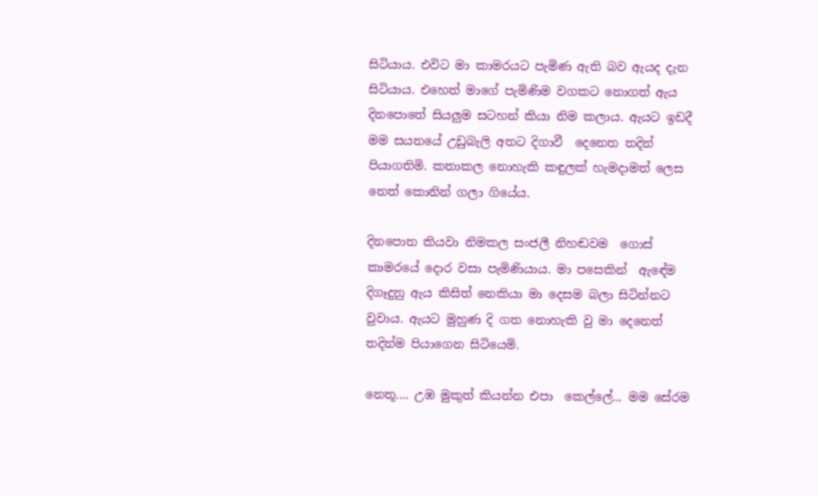සිටියාය. එවිට මා කාමරයට පැමිණ ඇති බව ඇයද දැන සිටියාය. එහෙත් මාගේ පැමිණිම වගකට නොගත් ඇය දිනපොතේ සියලුම සටහන් කියා නිම කලාය. ඇයට ඉඩදී මම සයනයේ උඩුබැලි අතට දිගාවී  දෙනෙත තදින් පියාගතිමි. කතාකල නොහැකි කඳුලක් හැමදාමත් ලෙස නෙත් කොනින් ගලා ගියේය.

දිනපොත කියවා නිමකල සංජලී නිහඬවම  ගොස් කාමරයේ දොර වසා පැමිණියාය. මා පසෙකින්  ඇඳේම දිගෑදුනු ඇය කිසිත් නෙකියා මා දෙසම බලා සිටින්නට වුවාය. ඇයට මුහුණ දි ගත නොහැකි වු මා දෙනෙත් තදින්ම පියාගෙන සිටියෙමි.

නෙතූ.... උඹ මුකුත් කියන්න එපා  කෙල්ලේ... මම සේරම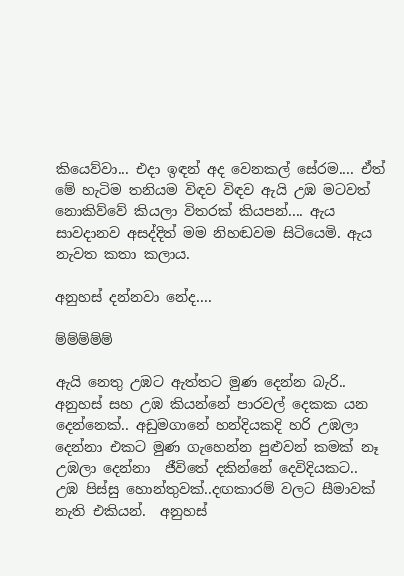කියෙව්වා... එදා ඉඳන් අද වෙනකල් සේරම.... ඒත් මේ හැටිම තනියම විඳව විඳව ඇයි උඹ මටවත් නොකිව්වේ කියලා විතරක් කියපන්.... ඇය සාවදානව අසද්දිත් මම නිහඬවම සිටියෙමි. ඇය නැවත කතා කලාය.

අනුහස් දන්නවා නේද....

ම්ම්ම්ම්ම්

ඇයි නෙතු උඹට ඇත්තට මුණ දෙන්න බැරි.. අනුහස් සහ උඹ කියන්නේ පාරවල් දෙකක යන දෙන්නෙක්.. අඩුමගානේ හන්දියකදි හරි උඹලා දෙන්නා එකට මුණ ගැහෙන්න පුළුවන් කමක් නෑ උඹලා දෙන්නා  ජීවිතේ දකින්නේ දෙවිදියකට.. උඹ පිස්සු හොන්තුවක්..දඟකාරම් වලට සීමාවක් නැති එකියන්.  අනුහස්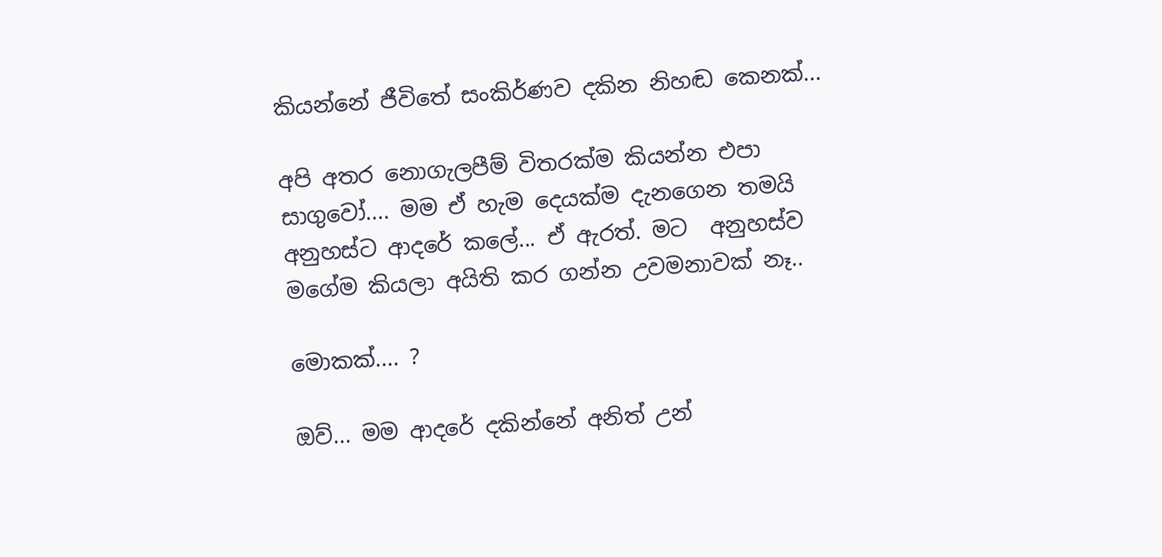කියන්නේ ජීවිතේ සංකිර්ණව දකින නිහඬ කෙනක්...

අපි අතර නොගැලපීම් විතරක්ම කියන්න එපා සාගුවෝ.... මම ඒ හැම දෙයක්ම දැනගෙන තමයි අනුහස්ට ආදරේ කලේ... ඒ ඇරත්. මට  අනුහස්ව මගේම කියලා අයිති කර ගන්න උවමනාවක් නෑ..

මොකක්.... ?

ඔව්... මම ආදරේ දකින්නේ අනිත් උන්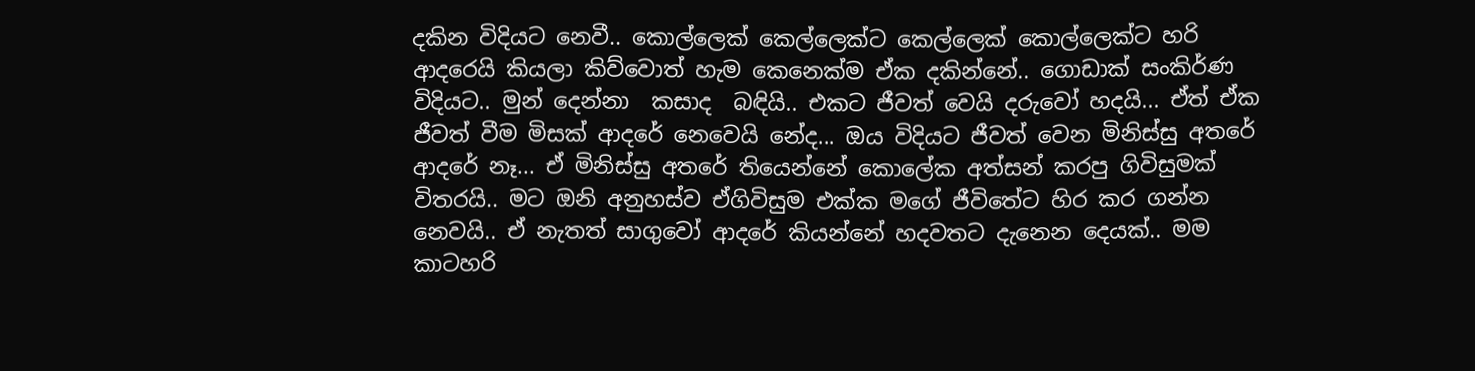දකින විදියට නෙවී.. කොල්ලෙක් කෙල්ලෙක්ට කෙල්ලෙක් කොල්ලෙක්ට හරි ආදරෙයි කියලා කිව්වොත් හැම කෙනෙක්ම ඒක දකින්නේ.. ගොඩාක් සංකිර්ණ විදියට.. මුන් දෙන්නා  කසාද  බඳියි.. එකට ජීවත් වෙයි දරුවෝ හදයි... ඒත් ඒක ජීවත් වීම මිසක් ආදරේ නෙවෙයි නේද... ඔය විදියට ජීවත් වෙන මිනිස්සු අතරේ ආදරේ නෑ... ඒ මිනිස්සු අතරේ තියෙන්නේ කොලේක අත්සන් කරපු ගිවිසුමක් විතරයි.. මට ඔනි අනුහස්ව ඒගිවිසුම එක්ක මගේ ජීවිතේට හිර කර ගන්න නෙවයි.. ඒ නැතත් සාගුවෝ ආදරේ කියන්නේ හදවතට දැනෙන දෙයක්.. මම කාටහරි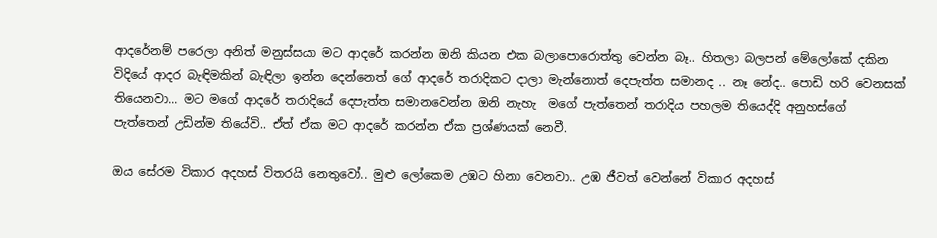ආදරේනම් පරෙලා අනිත් මනුස්සයා මට ආදරේ කරන්න ඔනි කියන එක බලාපොරොත්තු වෙන්න බෑ.. හිතලා බලපන් මේලෝකේ දකින විදියේ ආදර බැඳිමකින් බැඳිලා ඉන්න දෙන්නෙත් ගේ ආදරේ තරාදිකට දාලා මැන්නොත් දෙපැත්ත සමානද .. නෑ නේද.. පොඩි හරි වෙනසක් තියෙනවා... මට මගේ ආදරේ තරාදියේ දෙපැත්ත සමානවෙන්න ඔනි නැහැ  මගේ පැත්තෙන් තරාදිය පහලම තියෙද්දි අනුහස්ගේ පැත්තෙන් උඩින්ම තියේවි.. ඒත් ඒක මට ආදරේ කරන්න ඒක ප්‍රශ්ණයක් නෙවී.

ඔය සේරම විකාර අදහස් විතරයි නෙතුවෝ.. මුළු ලෝකෙම උඹට හිනා වෙනවා.. උඹ ජීවත් වෙන්නේ විකාර අදහස්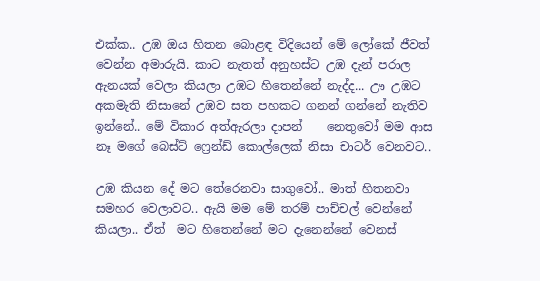එක්ක.. උඹ ඔය හිතන බොළඳ විදියෙන් මේ ලෝකේ ජීවත් වෙන්න අමාරුයි. කාට නැතත් අනුහස්ට උඹ දැන් පරාල ඇනයක් වෙලා කියලා උඹට හිතෙන්නේ නැද්ද... ඌ උඹට අකමැති නිසානේ උඹව සත පහකට ගනන් ගන්නේ නැතිව ඉන්නේ.. මේ විකාර අත්ඇරලා දාපන්    නෙතුවෝ මම ආස නෑ මගේ බෙස්ට් ෆ්‍රෙන්ඩ් කොල්ලෙක් නිසා චාටර් වෙනවට..

උඹ කියන දේ මට තේරෙනවා සාගුවෝ.. මාත් හිතනවා සමහර වෙලාවට.. ඇයි මම මේ තරම් පාච්චල් වෙන්නේ කියලා.. ඒත්  මට හිතෙන්නේ මට දැනෙන්නේ වෙනස්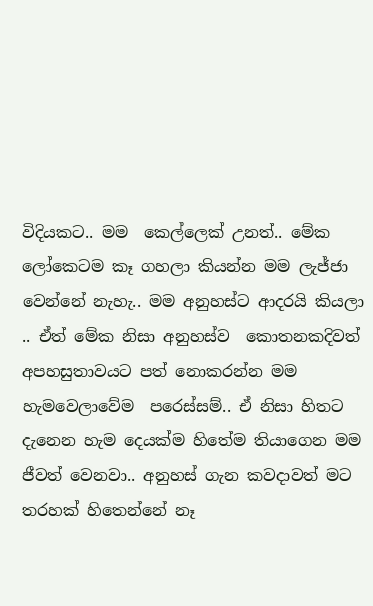විදියකට.. මම  කෙල්ලෙක් උනත්.. මේක  ලෝකෙටම කෑ ගහලා කියන්න මම ලැජ්ජා  වෙන්නේ නැහැ.. මම අනුහස්ට ආදරයි කියලා .. ඒත් මේක නිසා අනුහස්ව  කොතනකදිවත් අපහසුතාවයට පත් නොකරන්න මම හැමවෙලාවේම  පරෙස්සම්.. ඒ නිසා හිතට දැනෙන හැම දෙයක්ම හිතේම තියාගෙන මම ජීවත් වෙනවා.. අනුහස් ගැන කවදාවත් මට තරහක් හිතෙන්නේ නෑ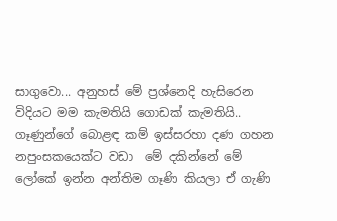සාගුවො... අනුහස් මේ ප්‍රශ්නෙදි හැසිරෙන විදියට මම කැමතියි ගොඩක් කැමතියි.. ගෑණුන්ගේ බොළඳ කම් ඉස්සරහා දණ ගහන නපුංසකයෙක්ට වඩා  මේ දකින්නේ මේ ලෝකේ ඉන්න අන්තිම ගෑණි කියලා ඒ ගැණි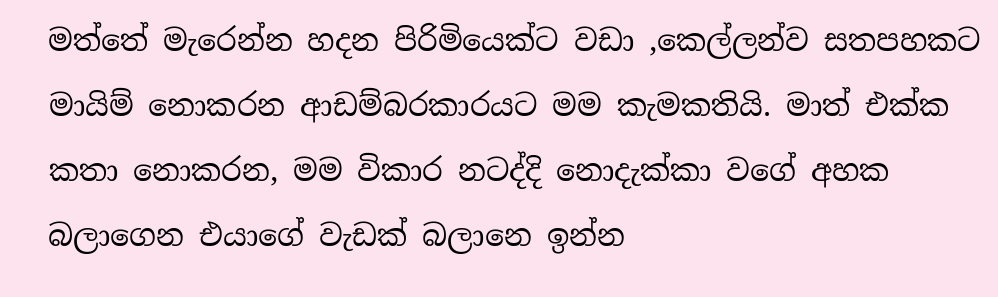මත්තේ මැරෙන්න හදන පිරිමියෙක්ට වඩා ,කෙල්ලන්ව සතපහකට මායිම් නොකරන ආඩම්බරකාරයට මම කැමකතියි. මාත් එක්ක කතා නොකරන, මම විකාර නටද්දි නොදැක්කා වගේ අහක බලාගෙන එයාගේ වැඩක් බලානෙ ඉන්න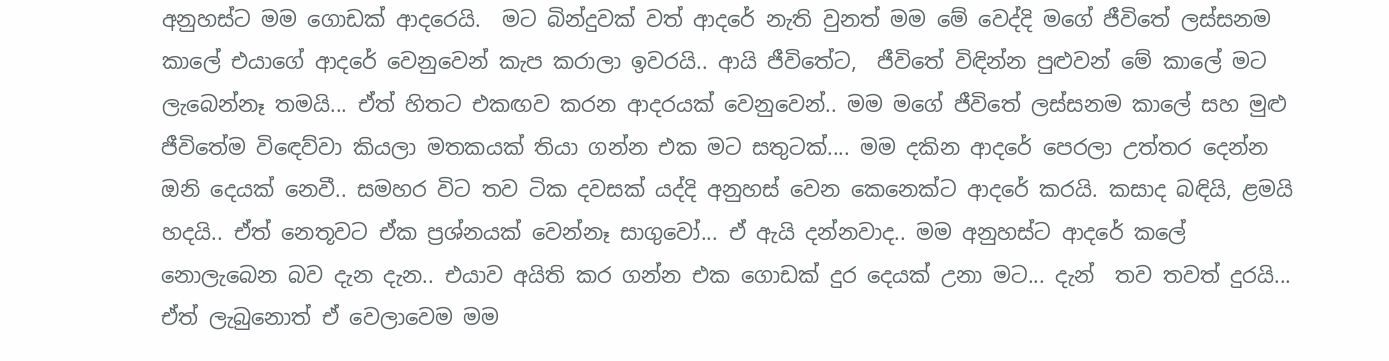අනුහස්ට මම ගොඩක් ආදරෙයි.  මට බින්දුවක් වත් ආදරේ නැති වුනත් මම මේ වෙද්දි මගේ ජීවිතේ ලස්සනම කාලේ එයාගේ ආදරේ වෙනුවෙන් කැප කරාලා ඉවරයි.. ආයි ජීවිතේට,  ජීවිතේ විඳින්න පුළුවන් මේ කාලේ මට ලැබෙන්නෑ තමයි... ඒත් හිතට එකඟව කරන ආදරයක් වෙනුවෙන්.. මම මගේ ජීවිතේ ලස්සනම කාලේ සහ මුළු ජීවිතේම විඳෙව්වා කියලා මතකයක් තියා ගන්න එක මට සතුටක්.... මම දකින ආදරේ පෙරලා උත්තර දෙන්න ඔනි දෙයක් නෙවී.. සමහර විට තව ටික දවසක් යද්දි අනුහස් වෙන කෙනෙක්ට ආදරේ කරයි. කසාද බඳියි, ළමයි හදයි.. ඒත් නෙතූවට ඒක ප්‍රශ්නයක් වෙන්නෑ සාගුවෝ... ඒ ඇයි දන්නවාද.. මම අනුහස්ට ආදරේ කලේ නොලැබෙන බව දැන දැන.. එයාව අයිති කර ගන්න එක ගොඩක් දුර දෙයක් උනා මට... දැන්  තව තවත් දුරයි... ඒත් ලැබුනොත් ඒ වෙලාවෙම මම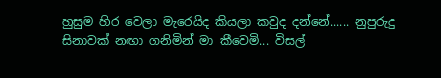හුසුම හිර වෙලා මැරෙයිද කියලා කවුද දන්නේ...... නුපුරුදු සිනාවක් නඟා ගනිමින් මා කීවෙමි... විසල්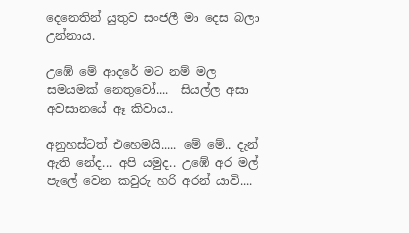දෙනෙතින් යුතුව සංජලී මා දෙස බලා උන්නාය.

උඹේ මේ ආදරේ මට නම් මල සමයමක් නෙතුවෝ....  සියල්ල අසා අවසානයේ ඈ කිවාය..

අනුහස්ටත් එහෙමයි..... මේ මේ.. දැන් ඇති නේද... අපි යමුද.. උඹේ අර මල් පැලේ වෙන කවුරු හරි අරන් යාවි....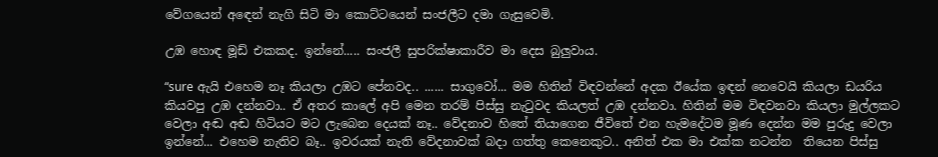වේගයෙන් අඳෙන් නැගි සිටි මා කොට්ටයෙන් සංජලීට දමා ගැසුවෙමි.

උඹ හොඳ මූඩ් එකකද. ඉන්නේ..... සංජලී සුපරික්ෂාකාරීව මා දෙස බුලුවාය.

“sure ඇයි එහෙම නෑ කියලා උඹට පේනවද.. ...... සාගුවෝ... මම හිතින් විඳවන්නේ අදක ඊයේක ඉඳන් නෙවෙයි කියලා ඩයරිය කියවපු උඹ දන්නවා.. ඒ අතර කාලේ අපි මෙන තරම් පිස්සු නැටුවද කියලත් උඹ දන්නවා. හිතින් මම විඳවනවා කියලා මුල්ලකට වෙලා අඬ අඬ හිටියට මට ලැබෙන දෙයක් නෑ.. වේදනාව හිතේ තියාගෙන ජීවිතේ එන හැමදේටම මූණ දෙන්න මම පුරුදු වෙලා ඉන්නේ... එහෙම නැතිව බෑ.. ඉවරයක් නැති වේදනාවක් බදා ගත්තු කෙනෙකුට.. අනිත් එක මා එක්ක නටන්න  තියෙන පිස්සු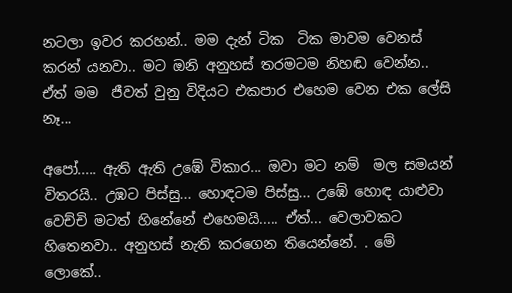නටලා ඉවර කරහන්.. මම දැන් ටික  ටික මාවම වෙනස් කරන් යනවා.. මට ඔනි අනුහස් තරමටම නිහඬ වෙන්න.. ඒත් මම  ජීවත් වුනු විදියට එකපාර එහෙම වෙන එක ලේසි නෑ...

අපෝ..... ඇති ඇති උඹේ විකාර... ඔවා මට නම්  මල සමයන් විතරයි.. උඹට පිස්සු... හොඳටම පිස්සු... උඹේ හොඳ යාළුවා වෙච්චි මටත් හිනේනේ එහෙමයි..... ඒත්... වෙලාවකට හිතෙනවා.. අනුහස් නැති කරගෙන තියෙන්නේ. . මේ ලොකේ..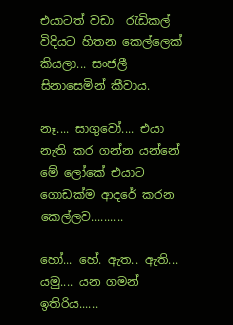එයාටත් වඩා  රැඩිකල් විදියට හිතන කෙල්ලෙක් කියලා... සංජලී සිනාසෙමින් කීවාය.

නෑ.... සාගුවෝ.... එයා නැති කර ගන්න යන්නේ මේ ලෝකේ එයාට ගොඩක්ම ආදරේ කරන කෙල්ලව..........

හෝ... හේ. ඇත.. ඇති...  යමු.... යන ගමන් ඉතිරිය......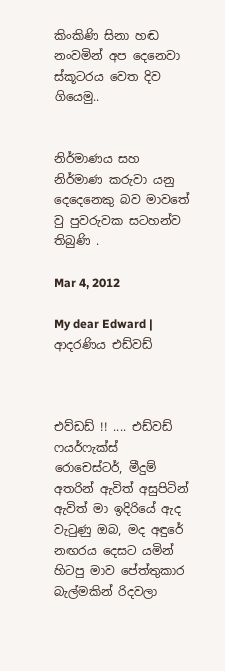කිංකිණි සිනා හඬ නංවමින් අප දෙනෙවා ස්කූටරය වෙත දිව ගියෙමු..


නිර්මාණය සහ නිර්මාණ කරුවා යනු දෙදෙනෙකු බව මාවතේ වු පුවරුවක සටහන්ව තිබුණි .

Mar 4, 2012

My dear Edward | ආදරණිය එඩ්වඩ්



එව්ඩඩ් !! .... එඩ්වඩ් ෆයර්ෆැක්ස්  රොචෙස්ටර්, මීදුම් අතරින් ඇවිත් අසුපිටින් ඇවිත් මා ඉදිරියේ ඇද වැටුණු ඔබ, මද අඳුරේ නඟරය දෙසට යමින් හිටපු මාව පේත්තුකාර බැල්මකින් රිදවලා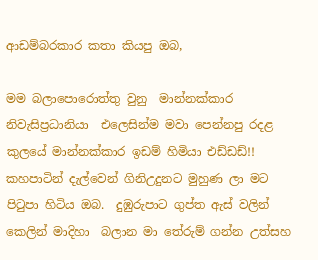ආඩම්බරකාර කතා කියපු ඔබ,

මම බලාපොරොත්තු වුනු  මාන්නක්කාර   නිවැසිප්‍රධානියා  එලෙසින්ම මවා පෙන්නපු රදළ කුලයේ මාන්නක්කාර ඉඩම් හිමියා එඩ්ඩඩ්!! කහපාටින් දැල්වෙන් ගිනිඋදුනට මුහුණ ලා මට පිටුපා හිටිය ඔබ.  දුඹුරුපාට ගුප්ත ඇස් වලින් කෙලින් මාදිහා  බලාන මා තේරුම් ගන්න උත්සහ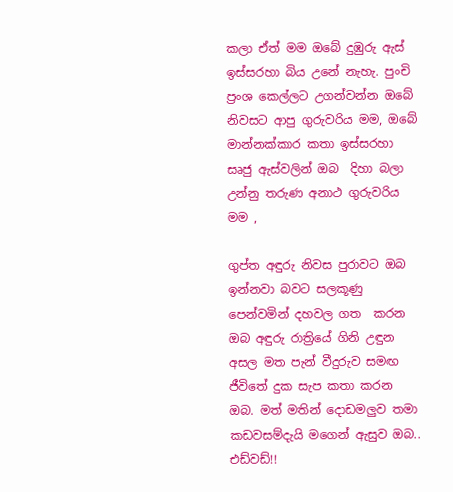කලා ඒත් මම ඔබේ දුඹුරු ඇස් ඉස්සරහා බිය උනේ නැහැ. පුංචි ප්‍රංශ කෙල්ලට උගන්වන්න ඔබේ නිවසට ආපු ගුරුවරිය මම, ඔබේ මාන්නක්කාර කතා ඉස්සරහා සෘජු ඇස්වලින් ඔබ  දිහා බලා උන්නු තරුණ අනාථ ගුරුවරිය මම ,

ගුප්ත අඳුරු නිවස පුරාවට ඔබ ඉන්නවා බවට සලකූණු පෙන්වමින් දහවල ගත  කරන ඔබ අඳුරු රාත්‍රියේ ගිනි උඳුන අසල මත පැන් වීදුරුව සමඟ  ජීවිතේ දුක සැප කතා කරන ඔබ. මත් මතින් දොඩමලුව තමා කඩවසම්දැයි මගෙන් ඇසුව ඔබ.. එඩ්වඩ්!!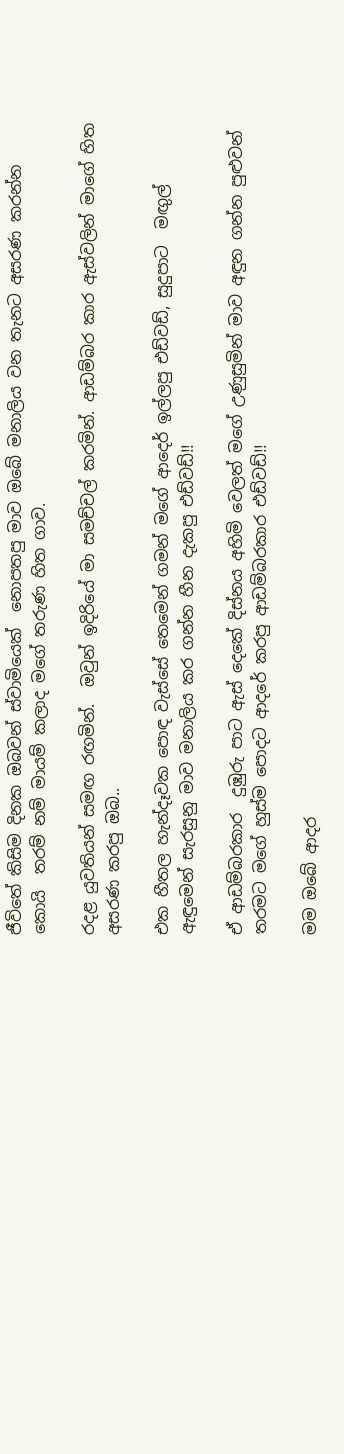ජීවිතේ කිසිම දිනක ඔබවන් ස්වාමියෙක්  නොපතපු මාව ඔබේ මනාලිය වන තැනට අසරණ කරන්න කොයි  තරම් නම් මායම් කලාද මගේ තරුණ හිත ගාව.

රදළ යුවතියන් සමඟ රඟමින්.  ඔවුන් ඉදිරියේ මා සමච්චල් කරමින්. ආඩම්බර කාර ඇස්වලින් මාගේ හිත අසරණ කරපු ඔබ..

එක හීතල හැන්දෑවක පොඳ වැස්සේ තෙමෙන් ගමන් මගේ ආදෙර් ඉල්ලපු එඩ්වඩ්, සුදුපාට  මඟුල් ඇඳුමෙන් සැරසුනු මාව මනාලිය කර ගන්න හීන දැකපු එඩ්වඩ්!!

ඒ ආඩම්බරකාර  දුඹුරු පාට ඇස් දෙකේ දිස්නය අහිමි වෙලත් මගේ උණුසුමින් මාව අඳුන ගන්න පුළුවන් තරමට මගේ හුස්ම පොදට ආදරේ කරපු ආඩම්බරකාර එඩ්වඩ්!!

මම ඔබේ ආදර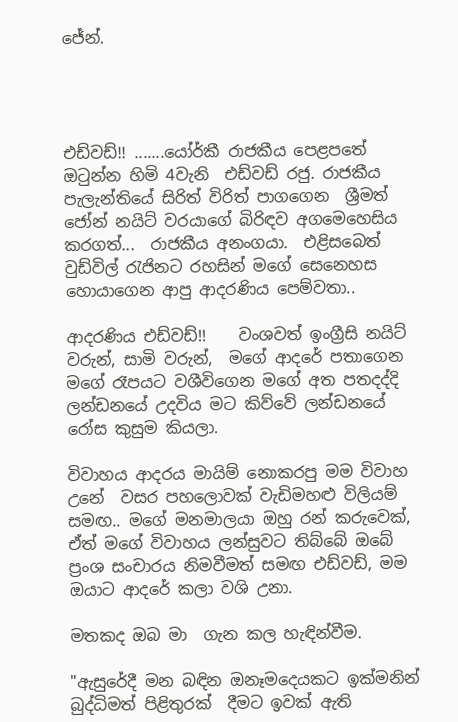ජේන්.




එඩ්වඩ්!! .......යෝර්කී රාජකීය පෙළපතේ ඔටුන්න හිමි 4වැනි  එඩ්වඩ් රජු. රාජකීය පැලැන්තියේ සිරිත් විරිත් පාගගෙන  ශ්‍රීමත් ජෝන් නයිට් වරයාගේ බිරිඳව අගමෙහෙසිය කරගත්...  රාජකීය අනංගයා.  එළිසබෙත් වුඩ්විල් රැජිනට රහසින් මගේ සෙනෙහස හොයාගෙන ආපු ආදරණිය පෙම්වතා..

ආදරණිය එඩ්වඩ්!!    වංශවත් ඉංග්‍රීසි නයිට් වරුන්, සාමි වරුන්,  මගේ ආදරේ පතාගෙන මගේ රෑපයට වශීවිගෙන මගේ අත පතදද්දි  ලන්ඩනයේ උදවිය මට කිව්වේ ලන්ඩනයේ රෝස කුසුම කියලා.

විවාහය ආදරය මායිම් නොකරපු මම විවාහ උනේ  වසර පහලොවක් වැඩිමහළු විලියම් සමඟ.. මගේ මනමාලයා ඔහු රන් කරුවෙක්,  ඒත් මගේ විවාහය ලන්සුවට තිබ්බේ ඔබේ ප්‍රංශ සංචාරය නිමවීමත් සමඟ එඩ්වඩ්, මම ඔයාට ආදරේ කලා වශි උනා.

මතකද ඔබ මා  ගැන කල හැඳින්වීම.

"ඇසුරේදී මන බඳින ඔනෑමදෙයකට ඉක්මනින් බුද්ධිමත් පිළිතුරක්  දීමට ඉවක් ඇති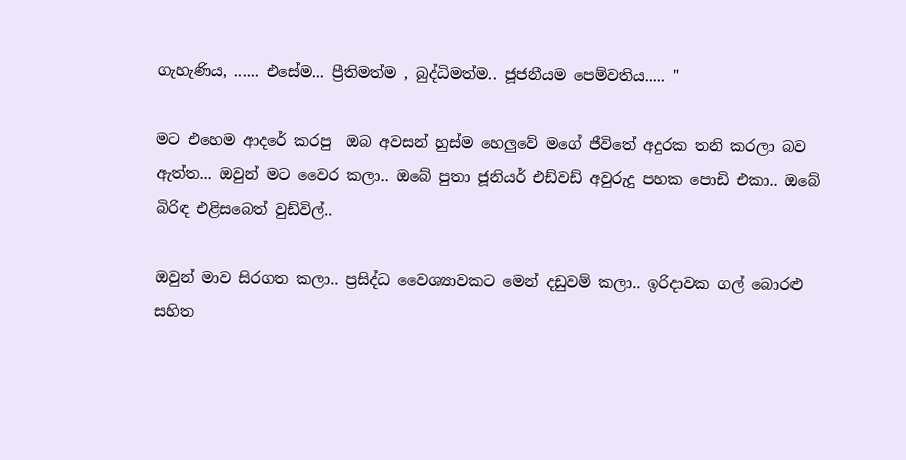ගැහැණිය, ...... එසේම... ප්‍රීතිමත්ම , බුද්ධිමත්ම.. ජූජනීයම පෙම්වතිය..... "

මට එහෙම ආදරේ කරපු  ඔබ අවසන් හුස්ම හෙලුවේ මගේ ජීවිතේ අදුරක තනි කරලා බව ඇත්ත... ඔවුන් මට වෛර කලා.. ඔබේ පුතා ජූනියර් එඩ්වඩ් අවුරුදු පහක පොඩි එකා.. ඔබේ බිරිඳ එළිසබෙත් වුඩ්විල්..

ඔවුන් මාව සිරගත කලා.. ප්‍රසිද්ධ වෛශ්‍යාවකට මෙන් දඩුවම් කලා.. ඉරිදාවක ගල් බොරළු සහිත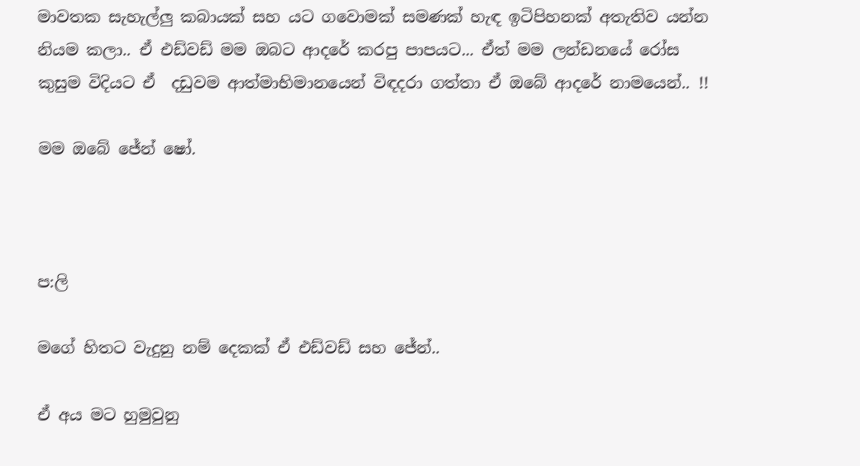මාවතක සැහැල්ලු කබායක් සහ යට ගවොමක් සමණක් හැඳ ඉටිපිහනක් අතැතිව යන්න නියම කලා.. ඒ එඩ්වඩ් මම ඔබට ආදරේ කරපු පාපයට... ඒත් මම ලන්ඩනයේ රෝස කුසුම විදියට ඒ  දඩුවම ආත්මාභිමානයෙන් විඳදරා ගත්තා ඒ ඔබේ ආදරේ නාමයෙන්.. !!

මම ඔබේ ජේන් ෂෝ.



ප:ලි

මගේ හිතට වැදුනු නම් දෙකක් ඒ එඩ්වඩ් සහ ජේන්..

ඒ අය මට හුමුවුනු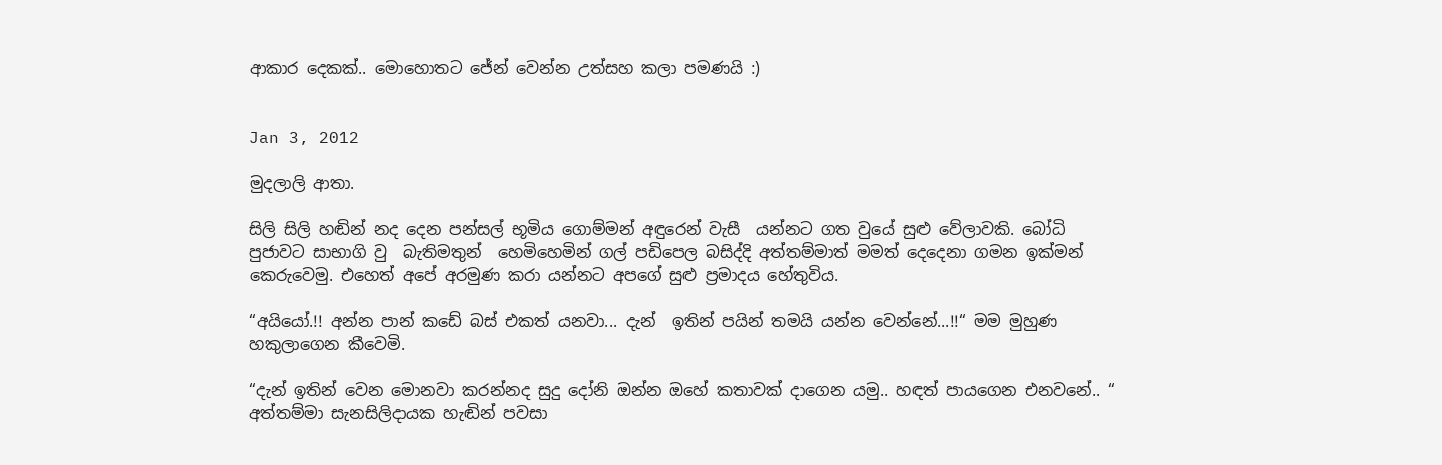ආකාර දෙකක්.. මොහොතට ජේන් වෙන්න උත්සහ කලා පමණයි :)


Jan 3, 2012

මුදලාලි ආතා.

සිලි සිලි හඬින් නද දෙන පන්සල් භූමිය ගොම්මන් අඳුරෙන් වැසී  යන්නට ගත වුයේ සුළු වේලාවකි. බෝධි පුජාවට සාභාගි වු  බැතිමතුන්  හෙමිහෙමින් ගල් පඩිපෙල බසිද්දි අත්තම්මාත් මමත් දෙදෙනා ගමන ඉක්මන් කෙරුවෙමු. එහෙත් අපේ අරමුණ කරා යන්නට අපගේ සුළු ප්‍රමාදය හේතුවිය.

“අයියෝ.!! අන්න පාන් කඩේ බස් එකත් යනවා... දැන්  ඉතින් පයින් තමයි යන්න වෙන්නේ...!!“ මම මුහුණ හකුලාගෙන කීවෙමි.

“දැන් ඉතින් වෙන මොනවා කරන්නද සුදු දෝනි ඔන්න ඔහේ කතාවක් දාගෙන යමු.. හඳත් පායගෙන එනවනේ.. “ අත්තම්මා සැනසිලිදායක හැඬින් පවසා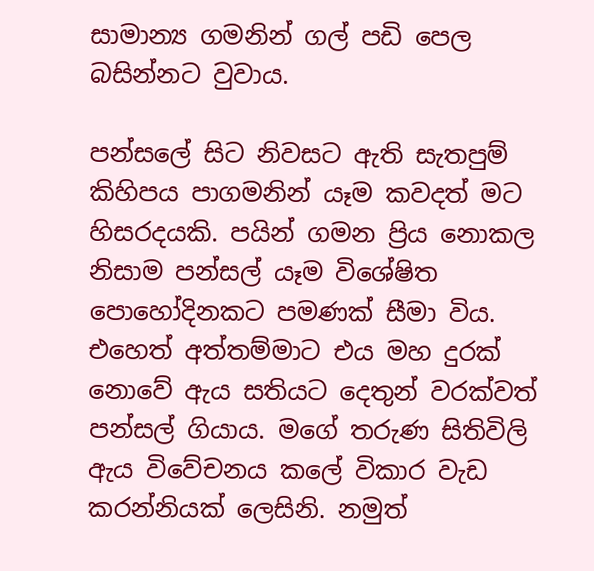සාමාන්‍ය ගමනින් ගල් පඩි පෙල බසින්නට වුවාය.

පන්සලේ සිට නිවසට ඇති සැතපුම්  කිහිපය පාගමනින් යෑම කවදත් මට හිසරදයකි. පයින් ගමන ප්‍රිය නොකල නිසාම පන්සල් යෑම විශේෂිත පොහෝදිනකට පමණක් සීමා විය. එහෙත් අත්තම්මාට එය මහ දුරක් නොවේ ඇය සතියට දෙතුන් වරක්වත් පන්සල් ගියාය. මගේ තරුණ සිතිවිලි  ඇය විවේචනය කලේ විකාර වැඩ කරන්නියක් ලෙසිනි. නමුත්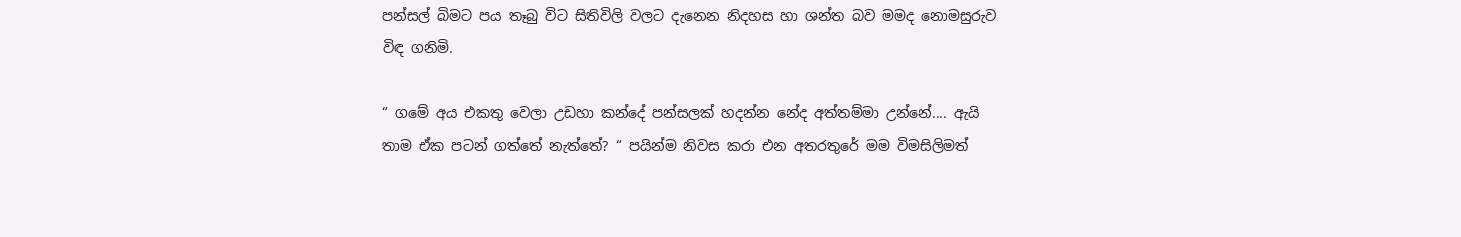පන්සල් බිමට පය තෑබු විට සිතිවිලි වලට දැනෙන නිදහස හා ශන්ත බව මමද නොමසුරුව විඳ ගනිමි.

“ ගමේ අය එකතු වෙලා උඩහා කන්දේ පන්සලක් හදන්න නේද අත්තම්මා උන්නේ.... ඇයි තාම ඒක පටන් ගත්තේ නැත්තේ? “ පයින්ම නිවස කරා එන අතරතුරේ මම විමසිලිමත්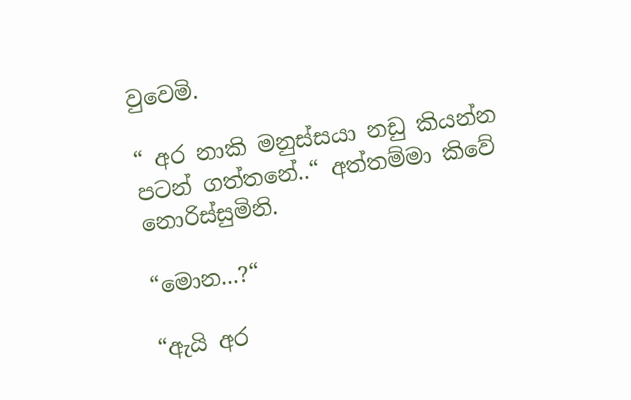වුවෙමි.

“ අර නාකි මනුස්සයා නඩු කියන්න පටන් ගත්තනේ..“ අත්තම්මා කිවේ නොරිස්සුමිනි.

“මොන...?“

“ඇයි අර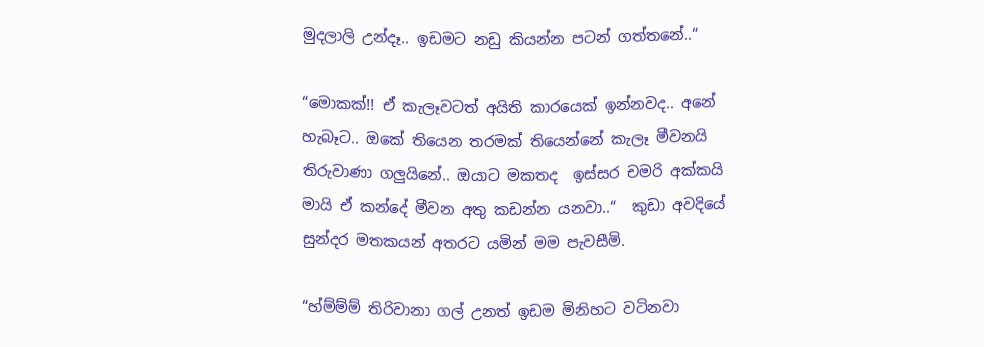මුදලාලි උන්දෑ.. ඉඩමට නඩු කියන්න පටන් ගත්තනේ..“

“මොකක්!! ඒ කැලෑවටත් අයිති කාරයෙක් ඉන්නවද.. අනේ හැබෑට.. ඔකේ තියෙන තරමක් තියෙන්නේ කැලෑ මීවනයි තිරුවාණා ගලුයිනේ.. ඔයාට මකතද  ඉස්සර චමරි අක්කයි මායි ඒ කන්දේ මීවන අතු කඩන්න යනවා..“  කුඩා අවදියේ සුන්දර මතකයන් අතරට යමින් මම පැවසීමි.

“හ්ම්ම්ම් තිරිවානා ගල් උනත් ඉඩම මිනිහට වටිනවා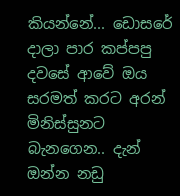කියන්නේ... ඩොසරේ දාලා පාර කප්පපු දවසේ ආවේ ඔය සරමත් කරට අරන් මිනිස්සුනට බැනගෙන.. දැන් ඔන්න නඩු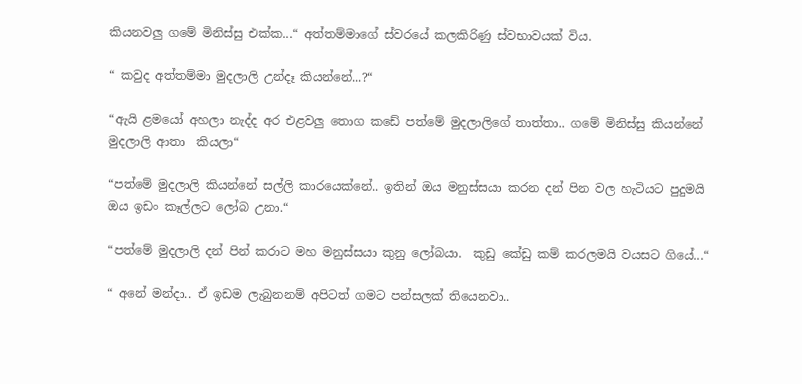කියනවලු ගමේ මිනිස්සු එක්ක...“ අත්තම්මාගේ ස්වරයේ කලකිරිණු ස්වභාවයක් විය.

“ කවුද අත්තම්මා මුදලාලි උන්දෑ කියන්නේ...?“

“ඇයි ළමයෝ අහලා නැද්ද අර එළවලු තොග කඩේ පත්මේ මුදලාලිගේ තාත්තා.. ගමේ මිනිස්සු කියන්නේ මුදලාලි ආතා  කියලා“

“පත්මේ මුදලාලි කියන්නේ සල්ලි කාරයෙක්නේ.. ඉතින් ඔය මනුස්සයා කරන දන් පින වල හැටියට පුදුමයි ඔය ඉඩං කෑල්ලට ලෝබ උනා.“

“පත්මේ මුදලාලි දන් පින් කරාට මහ මනුස්සයා කුනු ලෝබයා.  කුඩු කේඩු කම් කරලමයි වයසට ගියේ...“

“ අනේ මන්දා.. ඒ ඉඩම ලැබුනනම් අපිටත් ගමට පන්සලක් තියෙනවා..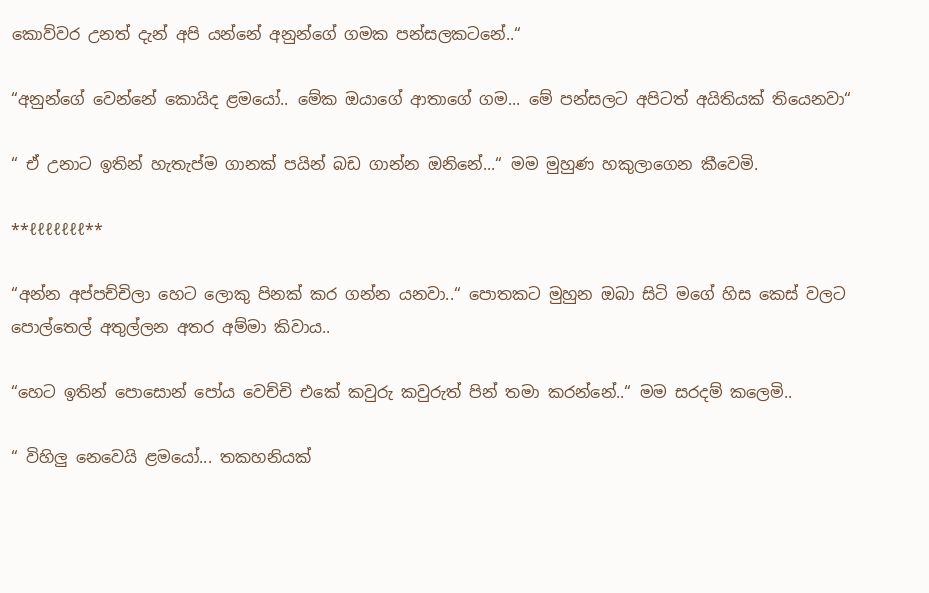කොව්වර උනත් දැන් අපි යන්නේ අනුන්ගේ ගමක පන්සලකටනේ..“

“අනුන්ගේ වෙන්නේ කොයිද ළමයෝ.. මේක ඔයාගේ ආතාගේ ගම... මේ පන්සලට අපිටත් අයිතියක් තියෙනවා“

“ ඒ උනාට ඉතින් හැතැප්ම ගානක් පයින් බඩ ගාන්න ඔනිනේ...“ මම මුහුණ හකුලාගෙන කීවෙමි.

**ℓℓℓℓℓℓℓ**

“අන්න අප්පච්චිලා හෙට ලොකු පිනක් කර ගන්න යනවා..“ පොතකට මුහුන ඔබා සිටි මගේ හිස කෙස් වලට පොල්තෙල් අතුල්ලන අතර අම්මා කිවාය..

“හෙට ඉතින් පොසොන් පෝය වෙච්චි එකේ කවුරු කවුරුත් පින් තමා කරන්නේ..“ මම සරදම් කලෙමි..

“ විහිලු නෙවෙයි ළමයෝ... තකහනියක්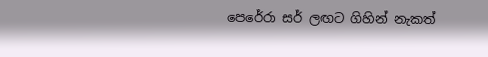පෙරේරා සර් ලඟට ගිහින් නැකත්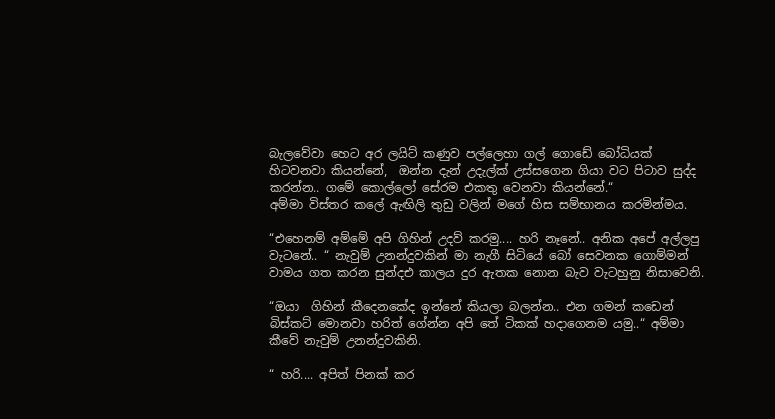බැලවේවා හෙට අර ලයිට් කණුව පල්ලෙහා ගල් ගොඩේ බෝධියක් හිටවනවා කියන්නේ,  ඔන්න දැන් උදැල්ක් උස්සගෙන ගියා වට පිටාව සුද්ද කරන්න.. ගමේ කොල්ලෝ සේරම එකතු වෙනවා කියන්නේ.“
අම්මා විස්තර කලේ ඇඟිලි තුඩු වලින් මගේ හිස සම්භානය කරමින්මය.

“එහෙනම් අම්මේ අපි ගිහින් උදව් කරමු.... හරි නෑනේ.. අනික අපේ අල්ලපු වැටනේ.. “ නැවුම් උනන්දුවකින් මා නැගී සිටියේ බෝ සෙවනක ගොම්මන් වාමය ගත කරන සුන්දඑ කාලය දුර ඇතක නොන බැව වැටහුනු නිසාවෙනි.

“ඔයා  ගිහින් කීදෙනකේද ඉන්නේ කියලා බලන්න.. එන ගමන් කඩෙන් බිස්කට් මොනවා හරිත් ගේන්න අපි තේ ටිකක් හදාගෙනම යමු..“ අම්මා කීවේ නැවුම් උනන්දුවකිනි.

“ හරි.... අපිත් පිනක් කර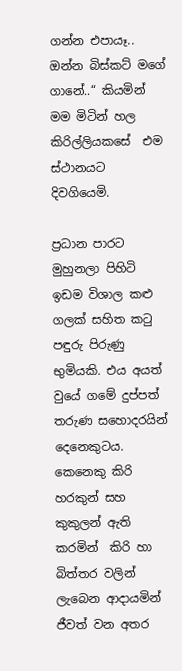ගන්න එපායෑ.. ඔන්න බිස්කට් මගේ ගානේ..“ කියමින් මම මිටින් හල කිරිල්ලියකසේ  එම ස්ථානයට දිවගියෙමි.

ප්‍රධාන පාරට මුහුනලා පිහිටි ඉඩම විශාල කළු  ගලක් සහිත කටු පඳුරු පිරුණු භුමියකි. එය අයත් වුයේ ගමේ දුප්පත් තරුණ සහොදරයින් දෙනෙකුටය. කෙනෙකු කිරි හරකුන් සහ කුකුලන් ඇති කරමින්  කිරි හා බිත්තර වලින් ලැබෙන ආදායමින් ජීවත් වන අතර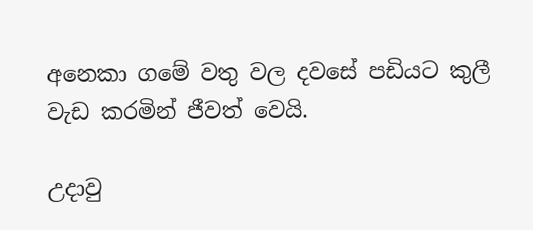අනෙකා ගමේ වතු වල දවසේ පඩියට කුලී වැඩ කරමින් ජීවත් වෙයි.

උදාවු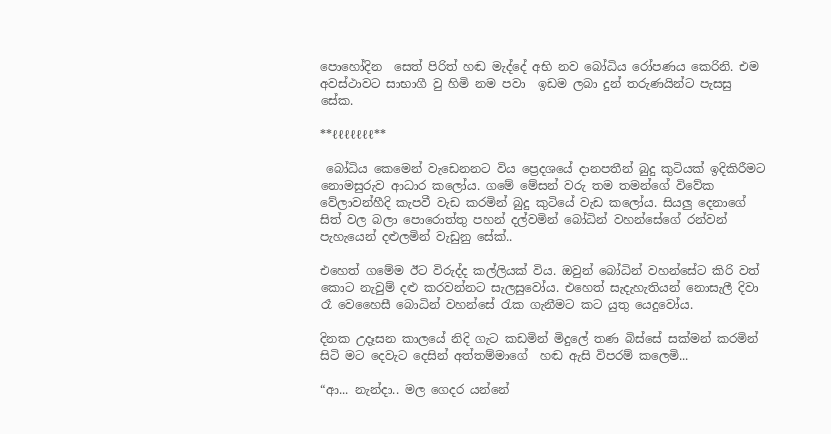පොහෝදින  සෙත් පිරිත් හඬ මැද්දේ අභි නව බෝධිය රෝපණය කෙරිනි. එම අවස්ථාවට සාභාගී වු හිමි නම පවා  ඉඩම ලබා දුන් තරුණයින්ට පැසසු සේක.

**ℓℓℓℓℓℓℓ**

 බෝධිය කෙමෙන් වැඩෙනනට විය ප්‍රෙදශයේ දානපතීන් බුදු කුටියක් ඉදිකිරීමට නොමසුරුව ආධාර කලෝය. ගමේ මේසන් වරු තම තමන්ගේ විවේක වේලාවන්හීදි කැපවී වැඩ කරමින් බුදු කුටියේ වැඩ කලෝය. සියලු දෙනාගේ සිත් වල බලා පොරොත්තු පහන් දල්වමින් බෝධින් වහන්සේගේ රන්වන් පැහැයෙන් දළුලමින් වැඩුනු සේක්..

එහෙත් ගමේම ඊට විරුද්ද කල්ලියක් විය. ඔවුන් බෝධින් වහන්සේට කිරි වත් කොට නැවුම් දළු කරවන්නට සැලසුවෝය. එහෙත් සැදැහැතියන් නොසැලී දිවා රෑ වෙහෛසී බොධින් වහන්සේ රැක ගැනීමට කට යුතු යෙදුවෝය.

දිනක උදෑසන කාලයේ නිදි ගැට කඩමින් මිදුලේ තණ බිස්සේ සක්මන් කරමින් සිටි මට දෙවැට දෙසින් අත්තම්මාගේ  හඬ ඇසි විපරම් කලෙමි...

“ආ... නැන්දා.. මල ගෙදර යන්නේ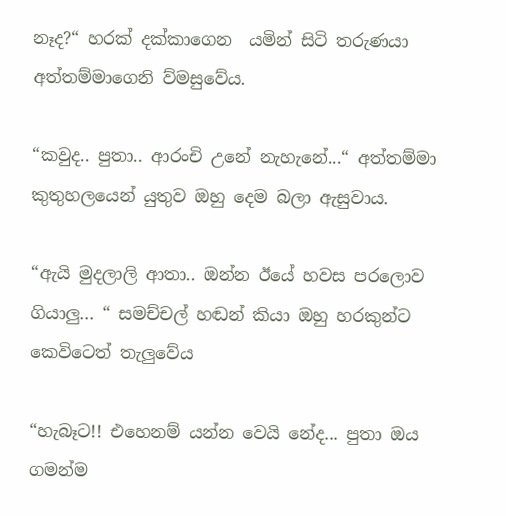නෑද?“ හරක් දක්කාගෙන  යමින් සිටි තරුණයා අත්තම්මාගෙනි ව්මසුවේය.

“කවුද.. පුතා.. ආරංචි උනේ නැහැනේ...“ අත්තම්මා කුතුහලයෙන් යුතුව ඔහු දෙම බලා ඇසුවාය.

“ඇයි මුදලාලි ආතා.. ඔන්න ඊයේ හවස පරලොව ගියාලු... “ සමච්චල් හඬන් කියා ඔහු හරකුන්ට කෙවිටෙත් තැලුවේය

“හැබෑට!! එහෙනම් යන්න වෙයි නේද... පුතා ඔය  ගමන්ම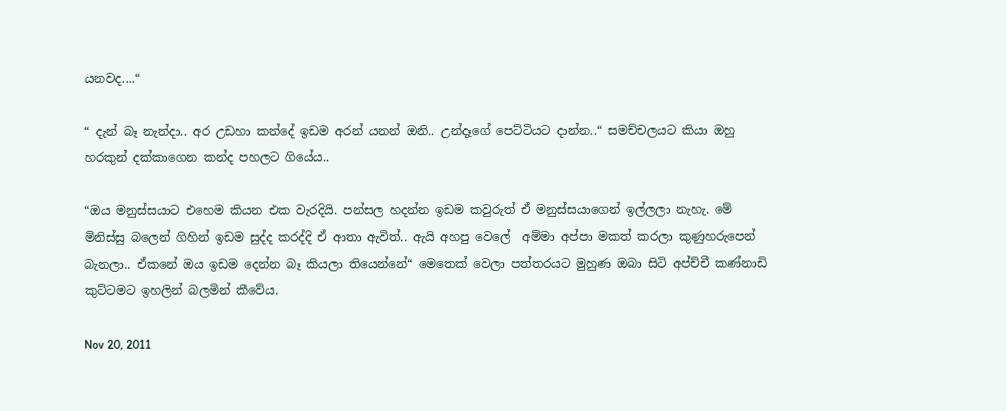යනවද....“

“ දැන් බෑ නැන්දා.. අර උඩහා කන්දේ ඉඩම අරන් යනන් ඔනි.. උන්දෑගේ පෙට්ටියට දාන්න..“ සමච්චලයට කියා ඔහු හරකුන් දක්කාගෙන කන්ද පහලට ගියේය..

“ඔය මනුස්සයාට එහෙම කියන එක වැරදියි. පන්සල හදන්න ඉඩම කවුරුත් ඒ මනුස්සයාගෙන් ඉල්ලලා නැහැ. මේ  මිනිස්සු බලෙන් ගිහින් ඉඩම සුද්ද කරද්දි ඒ ආතා ඇවිත්.. ඇයි අහපු වෙලේ  අම්මා අප්පා මකත් කරලා කුණුහරුපෙන් බැනලා.. ඒකනේ ඔය ඉඩම දෙන්න බෑ කියලා තියෙන්නේ“ මෙතෙක් වෙලා පත්තරයට මුහුණ ඔබා සිටි අප්ච්චී කණ්නාඩි කුට්ටමට ඉහලින් බලමින් කීවේය.

Nov 20, 2011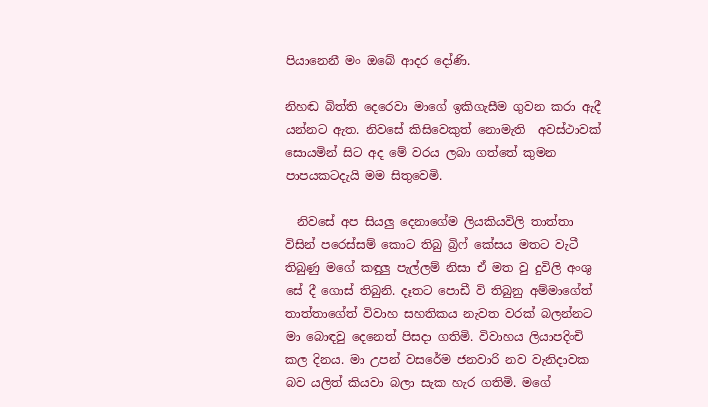පියානෙනී මං ඔබේ ආදර දෝණි.

නිහඬ බිත්ති දෙරෙවා මාගේ ඉකිගැසීම ගුවන කරා ඇදී යන්නට ඇත. නිවසේ කිසිවෙකුත් නොමැති  අවස්ථාවක් සොයමින් සිට අද මේ වරය ලබා ගත්තේ කුමන පාපයකටදැයි මම සිතුවෙමි.

  නිවසේ අප සියලු දෙනාගේම ලියකියවිලි තාත්තා විසින් පරෙස්සම් කොට තිබු බ්‍රිෆ් කේසය මතට වැටී තිබුණු මගේ කඳුලු පැල්ලම් නිසා ඒ මත වු දුවිලි අංශු සේ දී ගොස් තිබුනි. දෑතට පොඩී වි තිබුනු අම්මාගේත් තාත්තාගේත් විවාහ සහතිකය නැවත වරක් බලන්නට මා බොඳවු දෙනෙත් පිසදා ගතිමි. විවාහය ලියාපදිංචි කල දිනය. මා උපන් වසරේම ජනවාරි නව වැනිදාවක බව යලිත් කියවා බලා සැක හැර ගතිමි. මගේ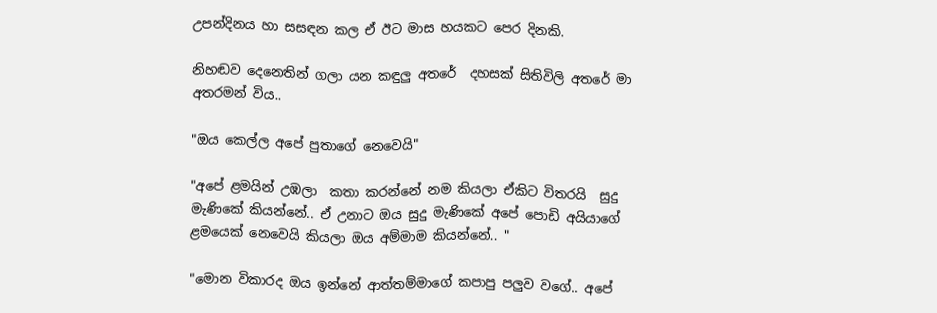උපන්දිනය හා සසඳන කල ඒ ඊට මාස හයකට පෙර දිනකි.

නිහඬව දෙනෙතින් ගලා යන කඳුලු අතරේ  දහසක් සිතිවිලි අතරේ මා අතරමන් විය..

"ඔය කෙල්ල අපේ පුතාගේ නෙවෙයි"

"අපේ ළමයින් උඹලා  කතා කරන්නේ නම කියලා ඒකිට විතරයි  සුදු මැණිකේ කියන්නේ.. ඒ උනාට ඔය සුදු මැණිකේ අපේ පොඩි අයියාගේ ළමයෙක් නෙවෙයි කියලා ඔය අම්මාම කියන්නේ.. "

"මොන විකාරද ඔය ඉන්නේ ආත්තම්මාගේ කපාපු පලුව වගේ.. අපේ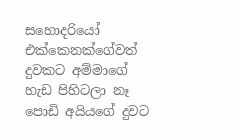සහොදරියෝ එක්කෙනක්ගේවත් දුවකට අම්මාගේ හැඩ පිහිටලා නෑ පොඩි අයියගේ දුවට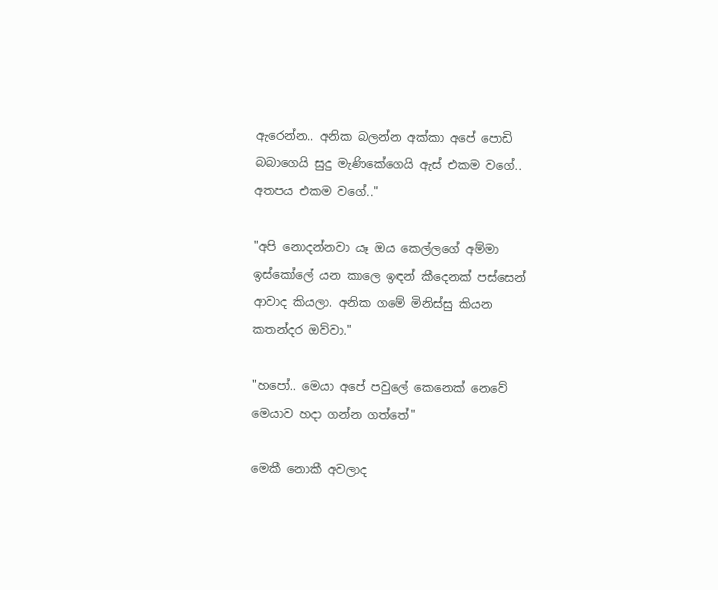ඇරෙන්න.. අනික බලන්න අක්කා අපේ පොඩි බබාගෙයි සුදු මැණිකේගෙයි ඇස් එකම වගේ.. අතපය එකම වගේ.."

"අපි නොදන්නවා යෑ ඔය කෙල්ලගේ අම්මා ඉස්කෝලේ යන කාලෙ ඉඳන් කීදෙනක් පස්සෙන් ආවාද කියලා. අනික ගමේ මිනිස්සු කියන කතන්දර ඔව්වා."

"හපෝ.. මෙයා අපේ පවුලේ කෙනෙක් නෙවේ මෙයාව හදා ගන්න ගත්තේ"

මෙකී නොකී අවලාද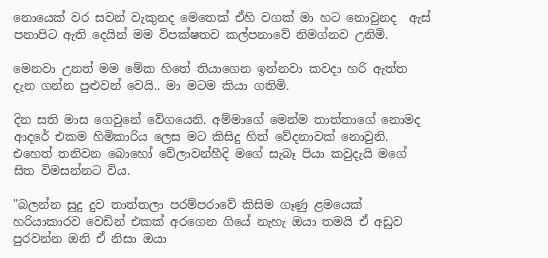නොයෙක් වර සවන් වැකුනද මෙතෙක් ඒහි වගක් මා හට නොවුනද  ඇස් පනාපිට ඇති දෙයින් මම විපක්ෂතව කල්පනාවේ නිමග්නව උනිමි.

මෙනවා උනත් මම මේක හිතේ තියාගෙන ඉන්නවා කවදා හරි ඇත්ත දැන ගන්න පුළුවන් වෙයි.. මා මටම කියා ගතිමි.

දින සති මාස ගෙවුනේ වේගයෙනි. අම්මාගේ මෙන්ම තාත්තාගේ නොමද ආදරේ එකම හිමිකාරිය ලෙස මට කිසිදු හිත් වේදනාවක් නොවුනි. එහෙත් තනිවන බොහෝ වේලාවන්හීදි මගේ සැබෑ පියා කවුදැයි මගේ සිත විමසන්නට විය.

"බලන්න සුදු දුව තාත්තලා පරම්පරාවේ කිසිම ගෑණු ළමයෙක් හරියාකාරව වෙඩින් එකක් අරගෙන ගියේ නැහැ ඔයා තමයි ඒ අඩුව පුරවන්න ඔනි ඒ නිසා ඔයා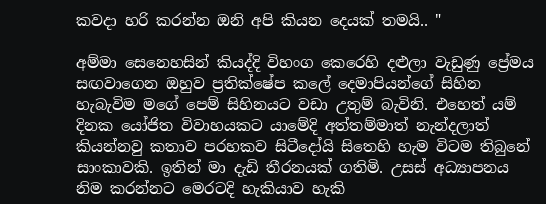කවදා හරි කරන්න ඔනි අපි කියන දෙයක් තමයි.. "

අම්මා සෙනෙහසින් කියද්දි විහංග කෙරෙහි දළුලා වැඩුණු ප්‍රේමය සඟවාගෙන ඔහුව ප්‍රතික්ෂේප කලේ දෙමාපියන්ගේ සිහින හැබැවිම මගේ පෙම් සිහිනයට වඩා උතුම් බැවිනි. එහෙත් යම් දිනක යෝජිත විවාහයකට යාමේදි අත්තම්මාත් නැන්දලාත් කියන්නවු කතාව පරහකව සිටීදෝයි සිතෙහි හැම විටම තිබුනේ සාංකාවකි. ඉතින් මා දැඩි තීරනයක් ගතිමි. උසස් අධ්‍යාපනය නිම කරන්නට මෙරටදි හැකියාව හැකි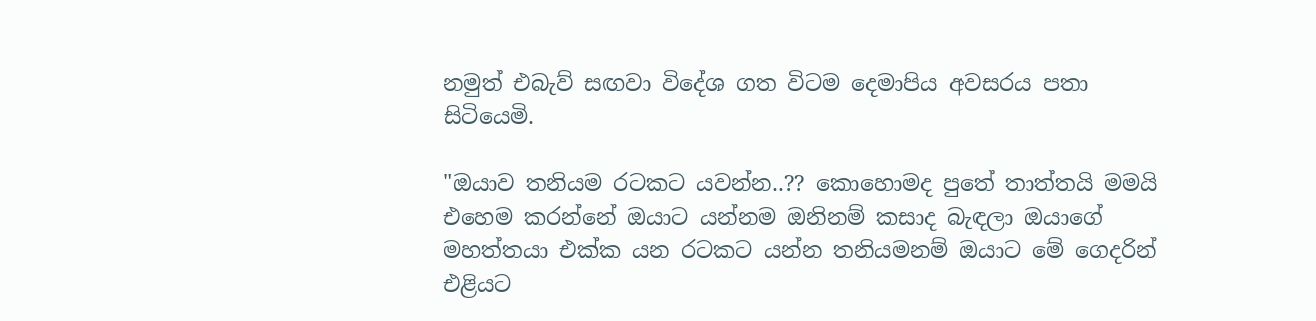නමුත් එබැව් සඟවා විදේශ ගත විටම දෙමාපිය අවසරය පතා සිටියෙමි.

"ඔයාව තනියම රටකට යවන්න..?? කොහොමද පුතේ තාත්තයි මමයි එහෙම කරන්නේ ඔයාට යන්නම ඔනිනම් කසාද බැඳලා ඔයාගේ මහත්තයා එක්ක යන රටකට යන්න තනියමනම් ඔයාට මේ ගෙදරින් එළියට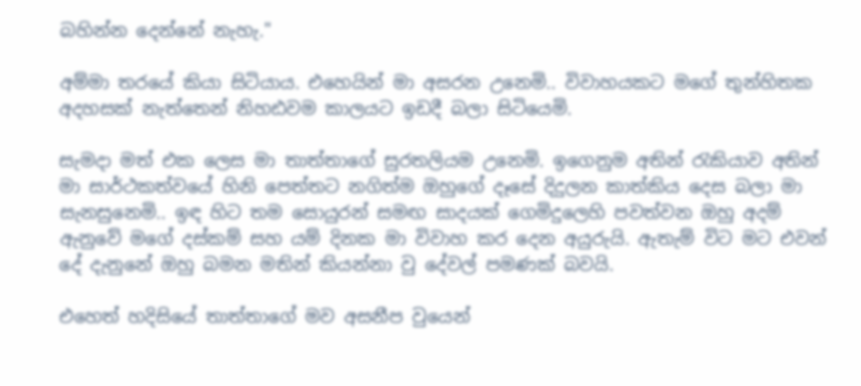බහින්න දෙන්නේ නැහැ."

අම්මා තරයේ කියා සිටියාය. එහෙයින් මා අසරන උනෙමි.. විවාහයකට මගේ තුන්හිතක අදහසක් නැත්තෙන් නිහඪවම කාලයට ඉඩදී බලා සිටියෙමි.

සැමදා මත් එක ලෙස මා තාත්තාගේ සුරතලියම උනෙමි. ඉගෙනුම අතින් රැකියාව අතින් මා සාර්ථකත්වයේ හිනි පෙත්තට නගිත්ම ඔහුගේ දෑසේ දිදුලන කාත්කිය දෙස බලා මා සැනසුනෙමි.. ඉඳ හිට තම සොයුරන් සමඟ සාදයක් ගෙමිදුලෙහි පවත්වන ඔහු අදම් ඇනුවේ මගේ දස්කම් සහ යම් දිනක මා විවාහ කර දෙන අයුරුයි. ඇතැම් විට මට එවන් දේ දැනුනේ ඔහු බමන මතින් කියන්නා වු දේවල් පමණක් බවයි.

එහෙත් හදිසියේ තාත්තාගේ මව අසනීප වුයෙන්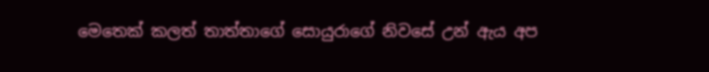මෙතෙක් කලත් තාත්තාගේ සොයුරාගේ නිවසේ උන් ඇය අප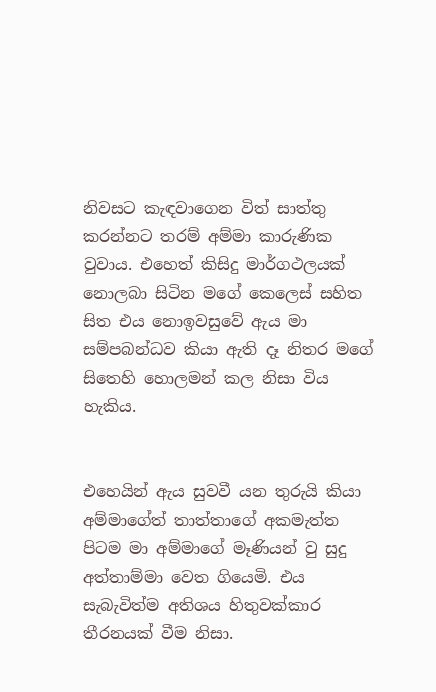නිවසට කැඳවාගෙන විත් සාත්තු කරන්නට තරම් අම්මා කාරුණික වුවාය. එහෙත් කිසිදු මාර්ගථලයක් නොලබා සිටින මගේ කෙලෙස් සහිත සිත එය නොඉවසුවේ ඇය මා සම්පබන්ධව කියා ඇති දෑ නිතර මගේ සිතෙහි හොලමන් කල නිසා විය හැකිය.


එහෙයින් ඇය සුවවී යන තුරුයි කියා අම්මාගේත් තාත්තාගේ අකමැත්ත පිටම මා අම්මාගේ මෑණියන් වු සුදු අත්තාම්මා වෙත ගියෙමි. එය සැබැවිත්ම අතිශය හිතුවක්කාර තීරනයක් වීම නිසා.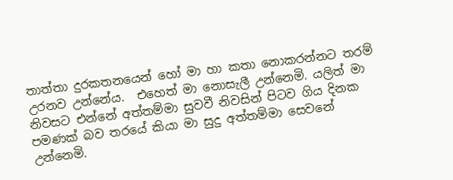තාත්තා දුරකතනයෙන් හෝ මා හා කතා නොකරන්නට තරම් උරනව උන්නේය.  එහෙත් මා නොසැලී උන්නෙමි. යලිත් මා නිවසට එන්නේ අත්තම්මා සුවවී නිවසින් පිටව ගිය දිනක පමණක් බව තරයේ කියා මා සුදු අත්තම්මා සෙවනේ උන්නෙමි.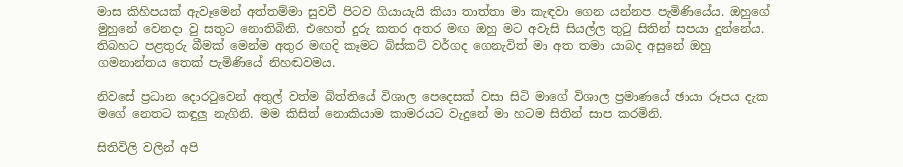මාස කිහිපයක් ඇවෑමෙන් අත්තම්මා සුවවී පිටව ගියායැයි කියා තාත්තා මා කැඳවා ගෙන යන්නප පැමිණියේය. ඔහුගේ මුහුනේ වෙනදා වු සතුට නොතිබිනි. එහෙත් දුරු කතර අතර මඟ ඔහු මට අවැසි සියල්ල තුටු සිතින් සපයා දුන්නේය. තිබහට පළතුරු බීමක් මෙන්ම අතුර මඟදි කෑමට බිස්කට් වර්ගද ගෙනැවිත් මා අත තමා යාබද අසුනේ ඔහු  ගමනාන්තය තෙක් පැමිණියේ නිහඬවමය.

නිවසේ ප්‍රධාන දොරටුවෙන් අතුල් වත්ම බිත්තියේ විශාල පෙදෙසක් වසා සිටි මාගේ විශාල ප්‍රමාණයේ ඡායා රූපය දැක මගේ නෙතට කඳුලු නැගිනි. මම කිසිත් නොකියාම කාමරයට වැදුනේ මා හටම සිතින් සාප කරමිනි.

සිතිවිලි වලින් අපි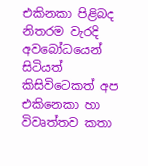එකිනකා පිළිබද නිතරම වැරදි අවබෝධයෙන් සිටියත් කිසිවිටෙකත් අප එකිනෙකා හා විවෘත්තව කතා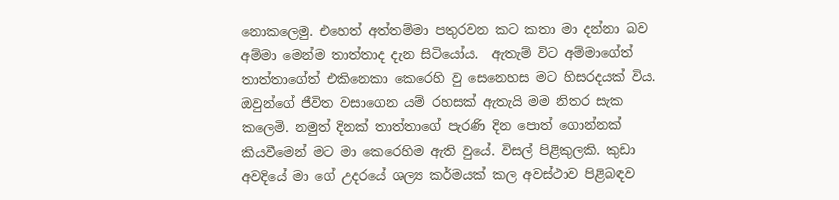නොකලෙමු. එහෙත් අත්තම්මා පතුරවන කට කතා මා දන්නා බව අම්මා මෙන්ම තාත්තාද දැන සිටියෝය.  ඇතැම් විට අම්මාගේත් තාත්තාගේත් එකිනෙකා කෙරෙහි වු සෙනෙහස මට හිසරදයක් විය. ඔවුන්ගේ ජීවිත වසාගෙන යම් රහසක් ඇතැයි මම නිතර සැක කලෙමි. නමුත් දිනක් තාත්තාගේ පැරණි දින පොත් ගොන්නක් කියවීමෙන් මට මා කෙරෙහිම ඇති වුයේ. විසල් පිළිකුලකි. කුඩා අවදියේ මා ගේ උදරයේ ශල්‍ය කර්මයක් කල අවස්ථාව පිළිබඳව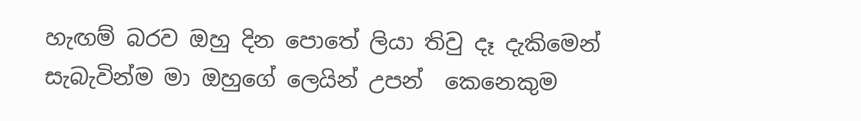හැඟම් බරව ඔහු දින පොතේ ලියා තිවු දෑ දැකිමෙන් සැබැවින්ම මා ඔහුගේ ලෙයින් උපන්  කෙනෙකුම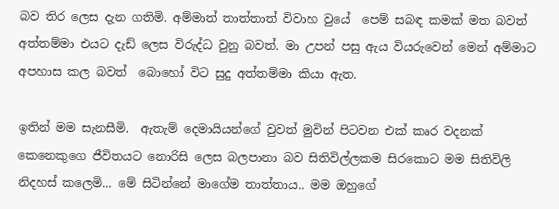බව තිර ලෙස දැන ගතිමි. අම්මාත් තාත්තාත් විවාහ වුයේ  පෙම් සබඳ කමක් මත බවත් අත්තම්මා එයට දැඩ් ලෙස විරුද්ධ වුනු බවත්. මා උපන් පසු ඇය වියරුවෙන් මෙන් අම්මාට අපහාස කල බවත්  බොහෝ විට සුදු අත්තම්මා කියා ඇත.

ඉතින් මම සැනසීමි.  ඇතැම් දෙමායියන්ගේ වුවත් මුවින් පිටවන එක් කෘර වදනක් කෙනෙකුගෙ ජීවිතයට නොරිසි ලෙස බලපානා බව සිතිවිල්ලකම සිරකොට මම සිතිවිලි නිදහස් කලෙමි... මේ සිටින්නේ මාගේම තාත්තාය.. මම ඔහුගේ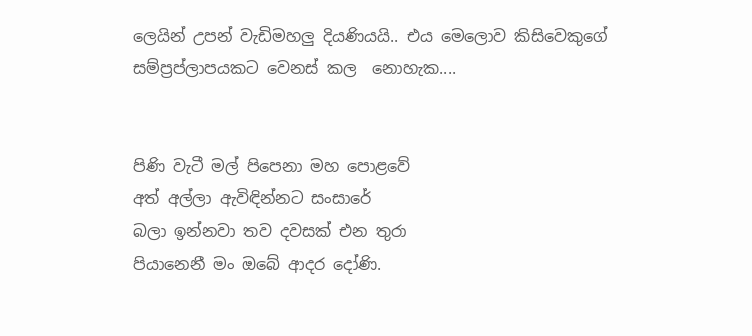ලෙයින් උපන් වැඩිමහලු දියණියයි.. එය මෙලොව කිසිවෙකුගේ සම්ප්‍රප්ලාපයකට වෙනස් කල  නොහැක....


පිණි වැටී මල් පිපෙනා මහ පොළවේ
අත් අල්ලා ඇවිඳින්නට සංසාරේ
බලා ඉන්නවා තව දවසක් එන තුරා
පියානෙනී මං ඔබේ ආදර දෝණි.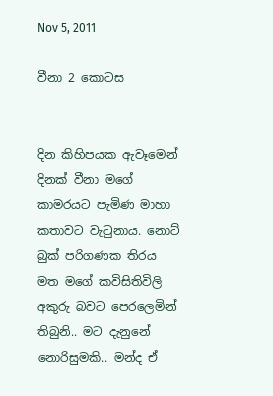Nov 5, 2011

වීනා 2 කොටස


දින කිහිපයක ඇවෑමෙන් දිනක් වීනා මගේ කාමරයට පැමිණ මාහා කතාවට වැටුනාය. නොට් බුක් පරිගණක තිරය මත මගේ කවිසිතිවිලි අකුරු බවට පෙරලෙමින් තිබුනි.. මට දැනුනේ නොරිසුමකි.. මන්ද ඒ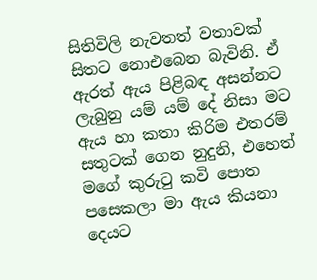සිතිවිලි නැවතත් වතාවක් සිතට නොඑබෙන බැවිනි. ඒ ඇරත් ඇය පිළිබඳ අසන්නට ලැබුනු යම් යම් දේ නිසා මට ඇය හා කතා කිරිම එතරම් සතුටක් ගෙන නුදුනි, එහෙත්  මගේ කුරුටු කවි පොත පසෙකලා මා ඇය කියනා දෙයට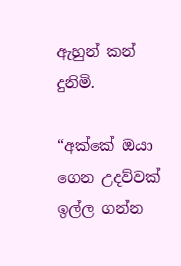ඇහුන් කන් දුනිමි.

“අක්කේ ඔයා ගෙන උදව්වක් ඉල්ල ගන්න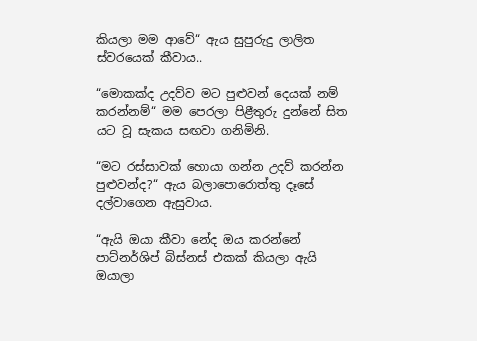කියලා මම ආවේ“ ඇය සුපුරුදු ලාලිත ස්වරයෙක් කීවාය..

“මොකක්ද උදව්ව මට පුළුවන් දෙයක් නම් කරන්නම්“ මම පෙරලා පිළීතුරු දුන්නේ සිත යට වූ සැකය සඟවා ගනිමිනි.

“මට රස්සාවක් හොයා ගන්න උදව් කරන්න පුළුවන්ද?“ ඇය බලාපොරොත්තු දෑසේ දල්වාගෙන ඇසුවාය.

“ඇයි ඔයා කීවා නේද ඔය කරන්නේ පාට්නර්ශිප් බිස්නස් එකක් කියලා ඇයි ඔයාලා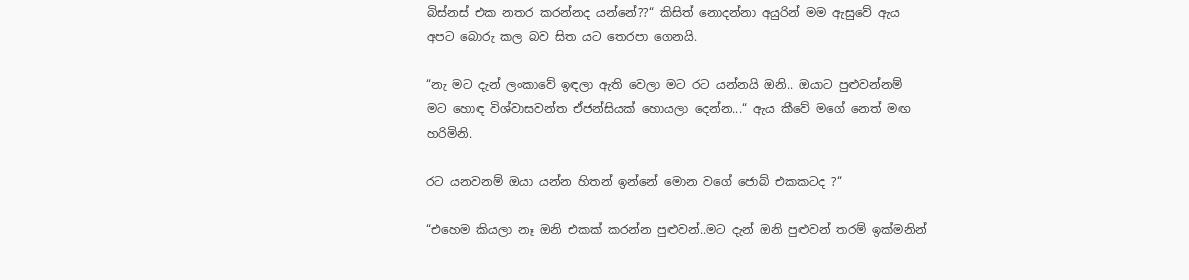බිස්නස් එක නතර කරන්නද යන්නේ??“ කිසිත් නොදන්නා අයුරින් මම ඇසුවේ ඇය අපට බොරු කල බව සිත යට තෙරපා ගෙනයි.

“නැ මට දැන් ලංකාවේ ඉඳලා ඇති වෙලා මට රට යන්නයි ඔනි.. ඔයාට පුළුවන්නම් මට හොඳ විශ්වාසවන්ත ඒජන්සියක් හොයලා දෙන්න...“ ඇය කීවේ මගේ නෙත් මඟ හරිමිනි.

රට යනවනම් ඔයා යන්න හිතන් ඉන්නේ මොන වගේ ජොබ් එකකටද ?“

“එහෙම කියලා නෑ ඔනි එකක් කරන්න පුළුවන්..මට දැන් ඔනි පුළුවන් තරම් ඉක්මනින්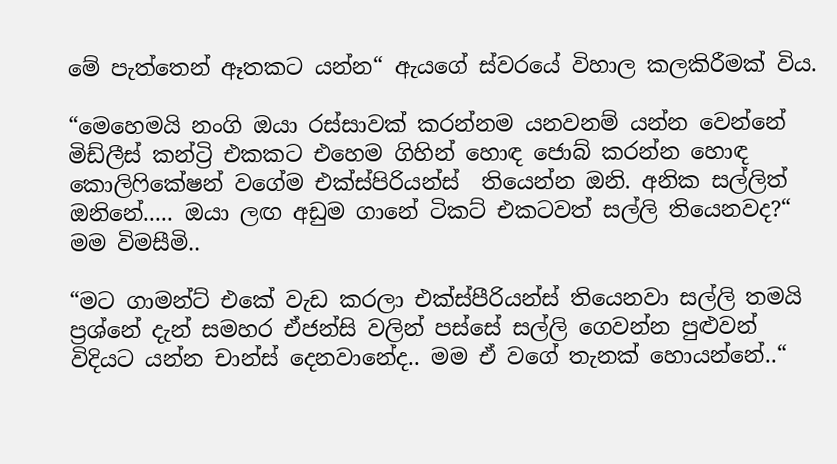මේ පැත්තෙන් ඈතකට යන්න“ ඇයගේ ස්වරයේ විහාල කලකිරීමක් විය.

“මෙහෙමයි නංගි ඔයා රස්සාවක් කරන්නම යනවනම් යන්න වෙන්නේ මිඩ්ලීස් කන්ට්‍රි එකකට එහෙම ගිහින් හොඳ ජොබ් කරන්න හොඳ කොලිෆිකේෂන් වගේම එක්ස්පිරියන්ස්  තියෙන්න ඔනි. අනික සල්ලිත් ඔනිනේ..... ඔයා ලඟ අඩුම ගානේ ටිකට් එකටවත් සල්ලි තියෙනවද?“ මම විමසීමි..

“මට ගාමන්ට් එකේ වැඩ කරලා එක්ස්පීරියන්ස් තියෙනවා සල්ලි තමයි ප්‍රශ්නේ දැන් සමහර ඒජන්සි වලින් පස්සේ සල්ලි ගෙවන්න පුළුවන් විදියට යන්න චාන්ස් දෙනවානේද.. මම ඒ වගේ තැනක් හොයන්නේ..“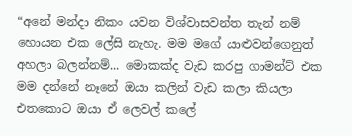“අනේ මන්දා නිකං යවන විශ්වාසවන්ත තැන් නම් හොයන එක ලේසි නැහැ. මම මගේ යාළුවන්ගෙනුත් අහලා බලන්නම්... මොකක්ද වැඩ කරපු ගාමන්ට් එක මම දන්නේ නෑනේ ඔයා කලින් වැඩ කලා කියලා එතකොට ඔයා ඒ ලෙවල් කලේ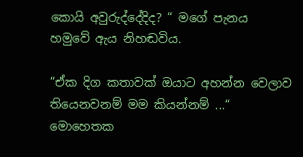කොයි අවුරුද්දේදිද? “ මගේ පැනය හමුවේ ඇය නිහඬවිය.

“ඒක දිග කතාවක් ඔයාට අහන්න වෙලාව තියෙනවනම් මම කියන්නම් ...“   මොහෙතක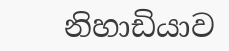නිහාඩියාව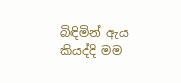බිඳිමින් ඇය  කියද්දි මම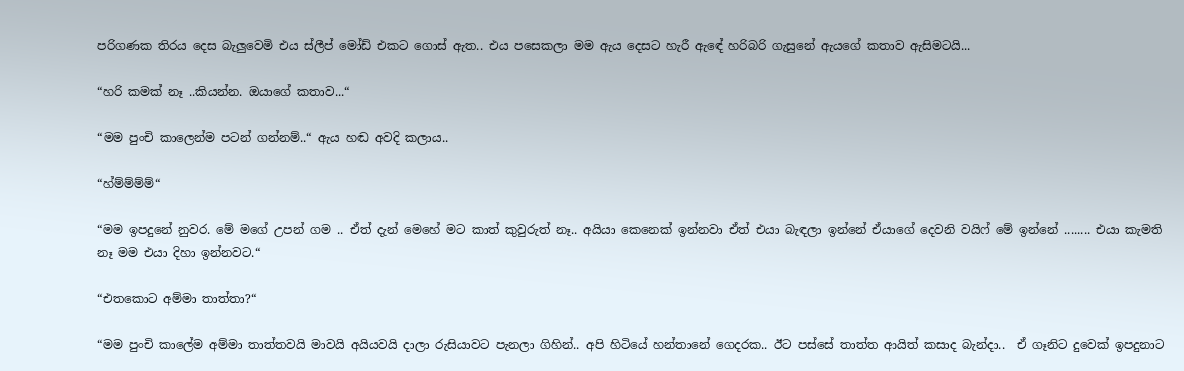පරිගණක තිරය දෙස බැලුවෙමි එය ස්ලීප් මෝඩ් එකට ගොස් ඇත.. එය පසෙකලා මම ඇය දෙසට හැරී ඇඳේ හරිබරි ගැසුනේ ඇයගේ කතාව ඇසිමටයි...

“හරි කමක් නෑ ..කියන්න. ඔයාගේ කතාව...“

“මම පුංචි කාලෙන්ම පටන් ගන්නම්..“ ඇය හඬ අවදි කලාය..

“හ්ම්ම්ම්ම්“

“මම ඉපදුනේ නුවර. මේ මගේ උපන් ගම .. ඒත් දැන් මෙහේ මට කාත් කුවුරුත් නෑ.. අයියා කෙනෙක් ඉන්නවා ඒත් එයා බැඳලා ඉන්නේ ඒයාගේ දෙවනි වයිෆ් මේ ඉන්නේ ........ එයා කැමති නෑ මම එයා දිහා ඉන්නවට.“

“එතකොට අම්මා තාත්තා?“

“මම පුංචි කාලේම අම්මා තාත්තවයි මාවයි අයියවයි දාලා රුසියාවට පැනලා ගිහින්.. අපි හිටියේ හන්තානේ ගෙදරක.. ඊට පස්සේ තාත්ත ආයිත් කසාද බැන්දා..  ඒ ගෑනිට දුවෙක් ඉපදුනාට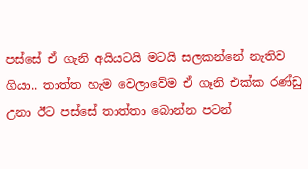පස්සේ ඒ ගැනි අයියටයි මටයි සලකන්නේ නැතිව ගියා.. තාත්ත හැම වෙලාවේම ඒ ගෑනි එක්ක රණ්ඩු උනා ඊට පස්සේ තාත්තා බොන්න පටන්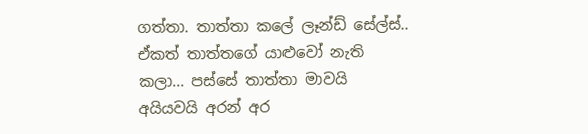ගත්තා. තාත්තා කලේ ලෑන්ඩ් සේල්ස්.. ඒකත් තාත්තගේ යාළුවෝ නැති කලා... පස්සේ තාත්තා මාවයි අයියවයි අරන් අර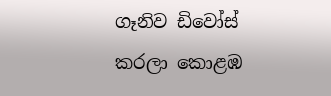ගෑනිව ඩිවෝස් කරලා කොළඹ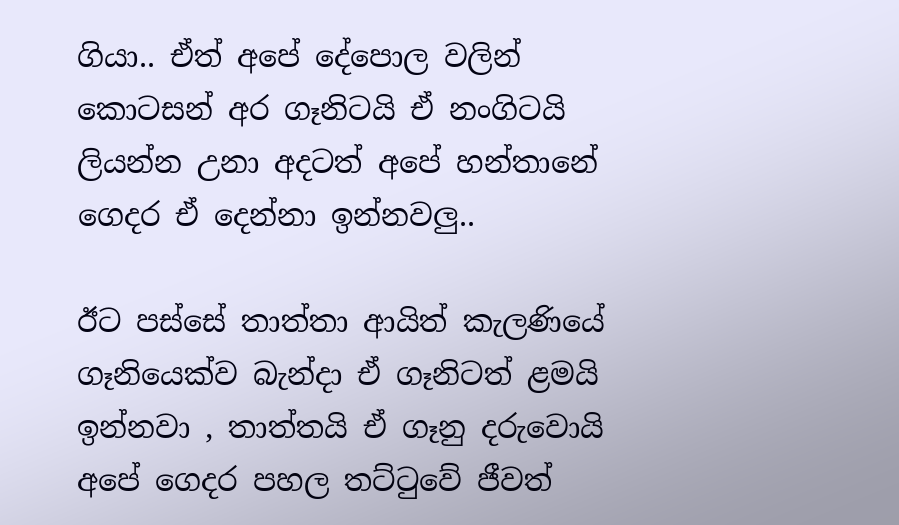ගියා.. ඒත් අපේ දේපොල වලින් කොටසන් අර ගෑනිටයි ඒ නංගිටයි ලියන්න උනා අදටත් අපේ හන්තානේ ගෙදර ඒ දෙන්නා ඉන්නවලු..

ඊට පස්සේ තාත්තා ආයිත් කැලණියේ ගෑනියෙක්ව බැන්දා ඒ ගෑනිටත් ළමයි ඉන්නවා , තාත්තයි ඒ ගෑනු දරුවොයි අපේ ගෙදර පහල තට්ටුවේ ජීවත්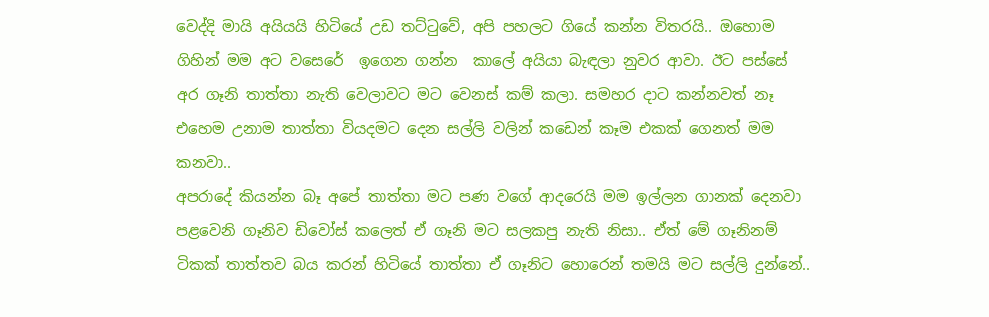වෙද්දි මායි අයියයි හිටියේ උඩ තට්ටුවේ, අපි පහලට ගියේ කන්න විතරයි.. ඔහොම ගිහින් මම අට වසෙරේ  ඉගෙන ගන්න  කාලේ අයියා බැඳලා නුවර ආවා. ඊට පස්සේ අර ගෑනි තාත්තා නැති වෙලාවට මට වෙනස් කම් කලා. සමහර දාට කන්නවත් නෑ එහෙම උනාම තාත්තා වියදමට දෙන සල්ලි වලින් කඩෙන් කෑම එකක් ගෙනත් මම කනවා..
අපරාදේ කියන්න බෑ අපේ තාත්තා මට පණ වගේ ආදරෙයි මම ඉල්ලන ගානක් දෙනවා පළවෙනි ගෑනිව ඩිවෝස් කලෙත් ඒ ගෑනි මට සලකපු නැති නිසා.. ඒත් මේ ගෑනිනම් ටිකක් තාත්තව බය කරන් හිටියේ තාත්තා ඒ ගෑනිට හොරෙන් තමයි මට සල්ලි දුන්නේ..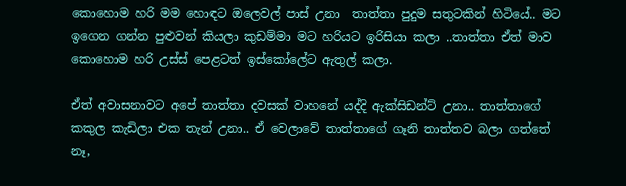කොහොම හරි මම හොඳට ඔලෙවල් පාස් උනා  තාත්තා පුදුම සතුටකින් හිටියේ.. මට ඉගෙන ගන්න පුළුවන් කියලා කුඩම්මා මට හරියට ඉරිසියා කලා ..තාත්තා ඒත් මාව කොහොම හරි උස්ස් පෙළටත් ඉස්කෝලේට ඇතුල් කලා.

ඒත් අවාසනාවට අපේ තාත්තා දවසක් වාහනේ යද්දි ඇක්සිඩන්ට් උනා.. තාත්තාගේ කකුල කැඩිලා එක තැන් උනා.. ඒ වෙලාවේ තාත්තාගේ ගෑනි තාත්තව බලා ගත්තේ නෑ,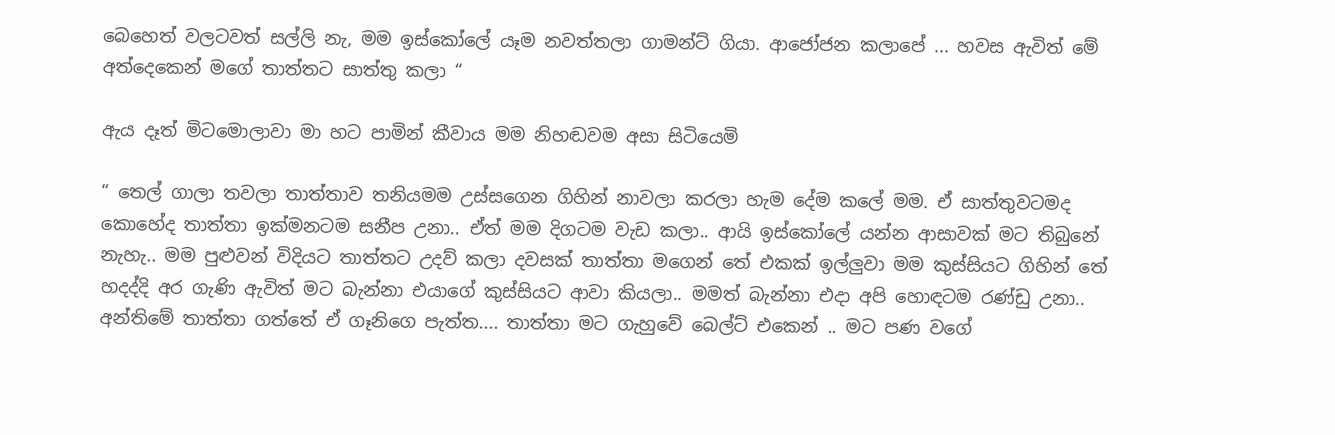බෙහෙත් වලටවත් සල්ලි නැ, මම ඉස්කෝලේ යෑම නවත්තලා ගාමන්ට් ගියා. ආජෝජන කලාපේ ... හවස ඇවිත් මේ අත්දෙකෙන් මගේ තාත්තට සාත්තු කලා “

ඇය දෑත් මිටමොලාවා මා හට පාමින් කීවාය මම නිහඬවම අසා සිටියෙමි

“ තෙල් ගාලා තවලා තාත්තාව තනියමම උස්සගෙන ගිහින් නාවලා කරලා හැම දේම කලේ මම. ඒ සාත්තුවටමද කොහේද තාත්තා ඉක්මනටම සනීප උනා.. ඒත් මම දිගටම වැඩ කලා.. ආයි ඉස්කෝලේ යන්න ආසාවක් මට තිබුනේ නැහැ.. මම පුළුවන් විදියට තාත්තට උදව් කලා දවසක් තාත්තා මගෙන් තේ එකක් ඉල්ලුවා මම කුස්සියට ගිහින් තේ හදද්දි අර ගැණි ඇවිත් මට බැන්නා එයාගේ කුස්සියට ආවා කියලා.. මමත් බැන්නා එදා අපි හොඳටම රණ්ඩු උනා.. අන්තිමේ තාත්තා ගත්තේ ඒ ගෑනිගෙ පැත්ත.... තාත්තා මට ගැහුවේ බෙල්ට් එකෙන් .. මට පණ වගේ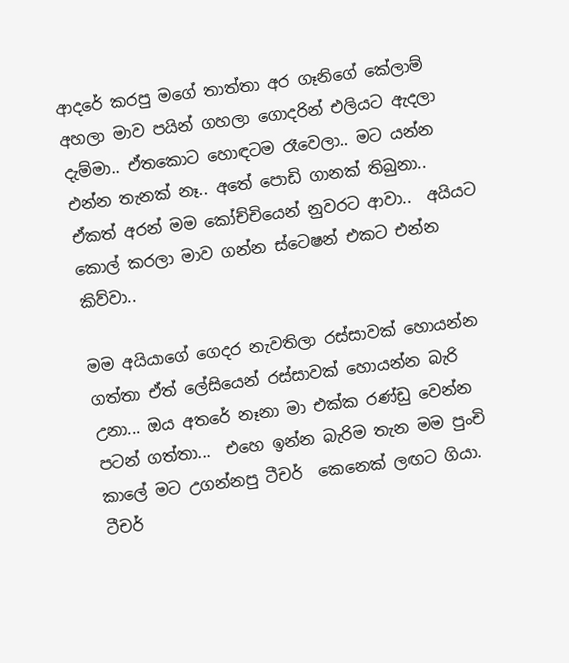ආදරේ කරපු මගේ තාත්තා අර ගෑනිගේ කේලාම් අහලා මාව පයින් ගහලා ගොදරින් එලියට ඇදලා දැම්මා.. ඒතකොට හොඳටම රෑවෙලා.. මට යන්න එන්න තැනක් නෑ.. අතේ පොඩි ගානක් තිබුනා.. ඒකත් අරන් මම කෝච්චියෙන් නුවරට ආවා..  අයියට කොල් කරලා මාව ගන්න ස්ටෙෂන් එකට එන්න කිව්වා..

මම අයියාගේ ගෙදර නැවතිලා රස්සාවක් හොයන්න ගත්තා ඒත් ලේසියෙන් රස්සාවක් හොයන්න බැරි උනා... ඔය අතරේ නෑනා මා එක්ක රණ්ඩු වෙන්න  පටන් ගත්තා...  එහෙ ඉන්න බැරිම තැන මම පුංචි කාලේ මට උගන්නපු ටීචර්  කෙනෙක් ලඟට ගියා. ටීචර්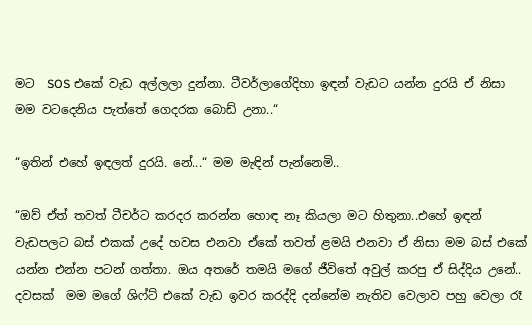මට  SOS එකේ වැඩ අල්ලලා දුන්නා. ටීවර්ලාගේදිහා ඉඳන් වැඩට යන්න දුරයි ඒ නිසා මම වටදෙනිය පැත්තේ ගෙදරක බොඩ් උනා..“

“ඉතින් එහේ ඉඳලත් දුරයි. නේ...“ මම මැඳින් පැන්නෙමි..

“ඔව් ඒත් තවත් ටීචර්ට කරදර කරන්න හොඳ නෑ කියලා මට හිතුනා..එහේ ඉඳන් වැඩපලට බස් එකක් උදේ හවස එනවා ඒකේ තවත් ළමයි එනවා ඒ නිසා මම බස් එකේ යන්න එන්න පටන් ගත්තා. ඔය අතරේ තමයි මගේ ජීවිතේ අවුල් කරපු ඒ සිද්දිය උනේ..  දවසක්  මම මගේ ශිෆ්ට් එකේ වැඩ ඉවර කරද්දි දන්නේම නැතිව වෙලාව පහු වෙලා රෑ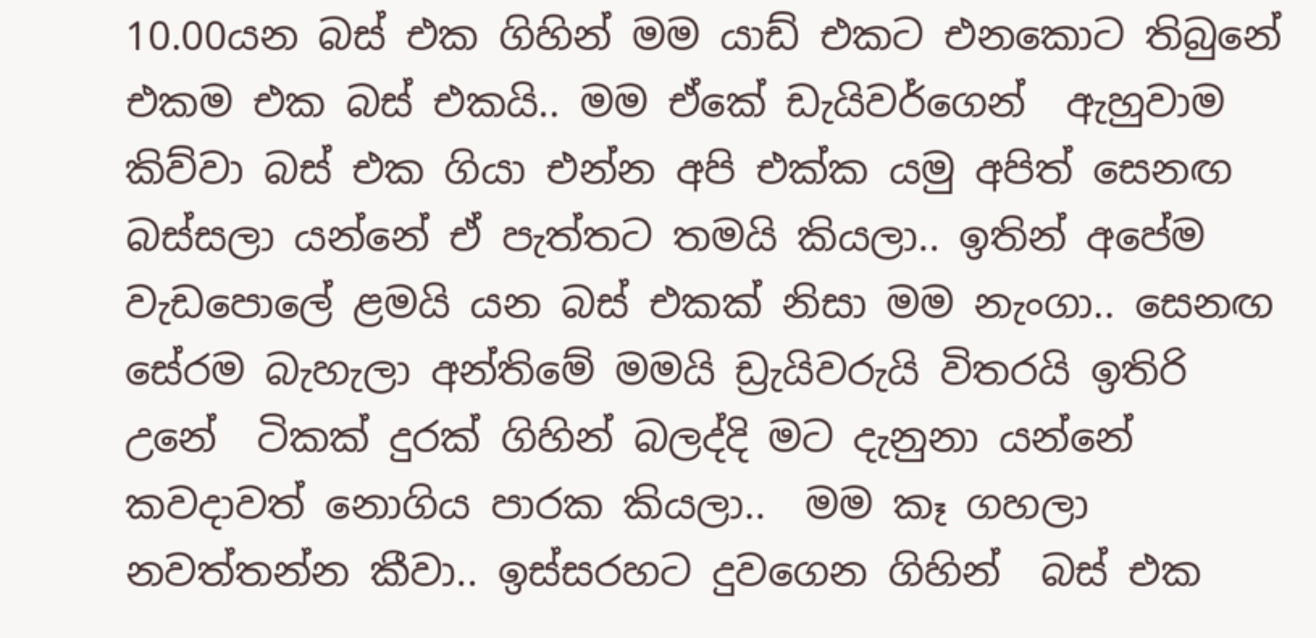10.00යන බස් එක ගිහින් මම යාඩ් එකට එනකොට තිබුනේ එකම එක බස් එකයි.. මම ඒකේ ඩැයිවර්ගෙන්  ඇහුවාම කිව්වා බස් එක ගියා එන්න අපි එක්ක යමු අපිත් සෙනඟ බස්සලා යන්නේ ඒ පැත්තට තමයි කියලා.. ඉතින් අපේම වැඩපොලේ ළමයි යන බස් එකක් නිසා මම නැංගා.. සෙනඟ සේරම බැහැලා අන්තිමේ මමයි ඩ්‍රැයිවරුයි විතරයි ඉතිරි  උනේ  ටිකක් දුරක් ගිහින් බලද්දි මට දැනුනා යන්නේ කවදාවත් නොගිය පාරක කියලා..  මම කෑ ගහලා නවත්තන්න කීවා.. ඉස්සරහට දුවගෙන ගිහින්  බස් එක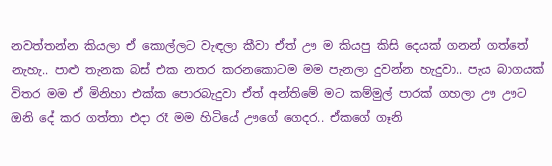නවත්තන්න කියලා ඒ කොල්ලට වැඳලා කීවා ඒත් ඌ ම කියපු කිසි දෙයක් ගනන් ගත්තේ නැහැ.. පාළු තැනක බස් එක නතර කරනකොටම මම පැනලා දුවන්න හැදුවා.. පැය බාගයක් විතර මම ඒ මිනිහා එක්ක පොරබැදුවා ඒත් අන්තිමේ මට කම්මුල් පාරක් ගහලා ඌ ඌට ඔනි දේ කර ගත්තා එදා රෑ මම හිටියේ ඌගේ ගෙදර.. ඒකගේ ගෑනි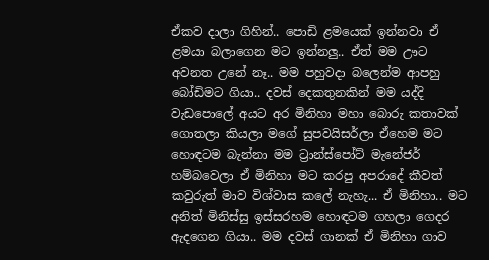ඒකව දාලා ගිහින්.. පොඩි ළමයෙක් ඉන්නවා ඒ ළමයා බලාගෙන මට ඉන්නලු.. ඒත් මම ඌට අවනත උනේ නෑ.. මම පහුවදා බලෙන්ම ආපහු බෝඩිමට ගියා.. දවස් දෙකතුනකින් මම යද්දි වැඩපොලේ අයට අර මිනිහා මහා බොරු කතාවක් ගොතලා කියලා මගේ සුපවයිසර්ලා ඒහෙම මට හොඳටම බැන්නා මම ට්‍රාන්ස්පෝට් මැනේජර් හම්බවෙලා ඒ මිනිහා මට කරපු අපරාදේ කීවත් කවුරුත් මාව විශ්වාස කලේ නැහැ... ඒ මිනිහා.. මට අනිත් මිනිස්සු ඉස්සරහම හොඳටම ගහලා ගෙදර ඇදගෙන ගියා.. මම දවස් ගානක් ඒ මිනිහා ගාව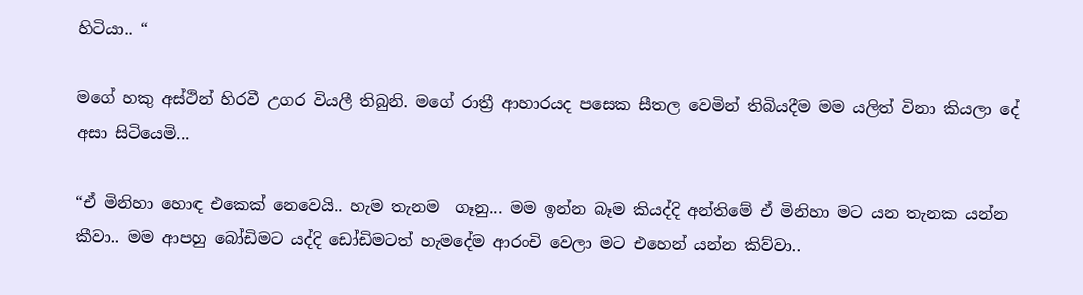හිටියා.. “

මගේ හකු අස්ථින් හිරවී උගර වියලී තිබුනි. මගේ රාත්‍රී ආහාරයද පසෙක සීතල වෙමින් තිබියදීම මම යලිත් විනා කියලා දේ අසා සිටියෙමි...

“ඒ මිනිහා හොඳ එකෙක් නෙවෙයි.. හැම තැනම  ගෑනු... මම ඉන්න බෑම කියද්දි අන්තිමේ ඒ මිනිහා මට යන තැනක යන්න කීවා.. මම ආපහු බෝඩිමට යද්දි ඩෝඩිමටත් හැමදේම ආරංචි වෙලා මට එහෙන් යන්න කිව්වා..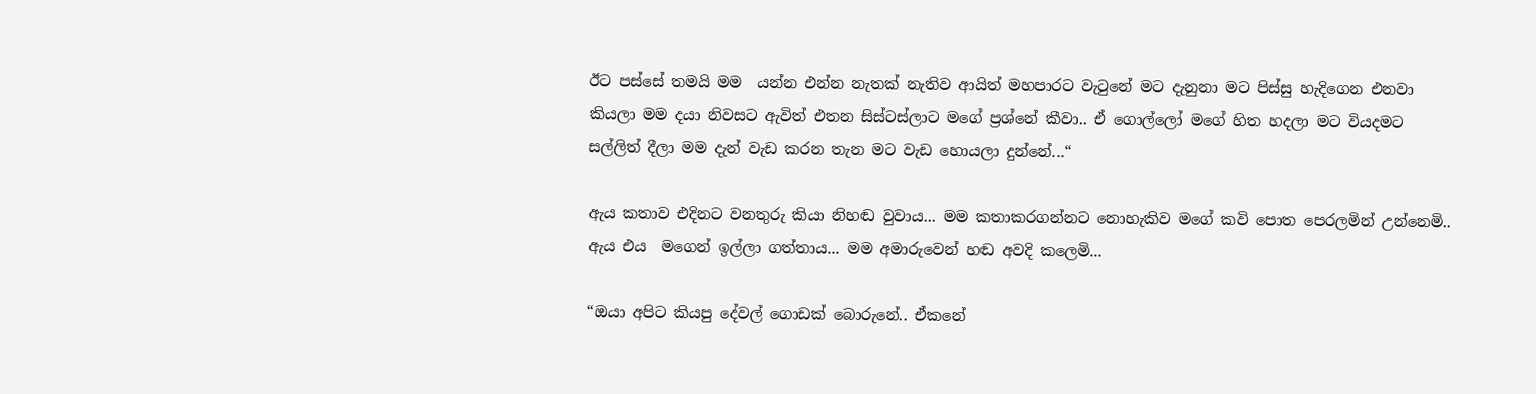ඊට පස්සේ තමයි මම  යන්න එන්න නැතක් නැතිව ආයිත් මහපාරට වැටුනේ මට දැනුනා මට පිස්සු හැදිගෙන එනවා කියලා මම දයා නිවසට ඇවිත් එතන සිස්ටස්ලාට මගේ ප්‍රශ්නේ කීවා.. ඒ ගොල්ලෝ මගේ හිත හදලා මට වියදමට සල්ලිත් දීලා මම දැන් වැඩ කරන තැන මට වැඩ හොයලා දුන්නේ...“

ඇය කතාව එදිනට වනතුරු කියා නිහඬ වුවාය... මම කතාකරගන්නට නොහැකිව මගේ කවි පොත පෙරලමින් උන්නෙමි.. ඇය එය  මගෙන් ඉල්ලා ගත්තාය... මම අමාරුවෙන් හඬ අවදි කලෙමි...

“ඔයා අපිට කියපු දේවල් ගොඩක් බොරුනේ.. ඒකනේ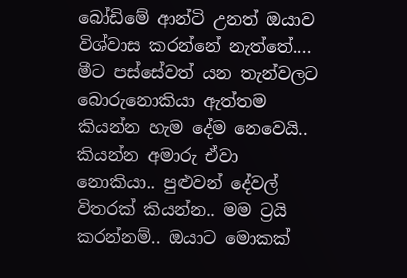බෝඩිමේ ආන්ටි උනත් ඔයාව විශ්වාස කරන්නේ නැත්තේ.... මීට පස්සේවත් යන තැන්වලට බොරුනොකියා ඇත්තම කියන්න හැම දේම නෙවෙයි.. කියන්න අමාරු ඒවා නොකියා.. පුළුවන් දේවල් විතරක් කියන්න.. මම ට්‍රයි කරන්නම්.. ඔයාට මොකක්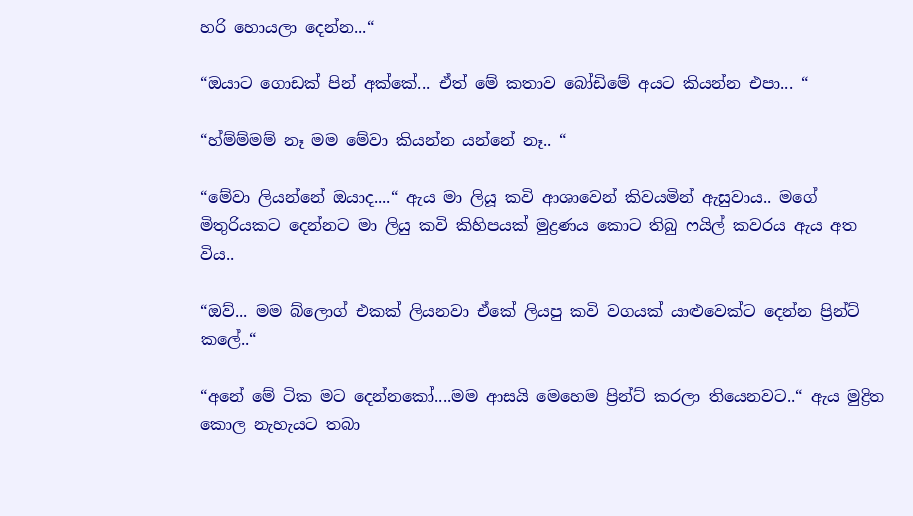හරි හොයලා දෙන්න...“

“ඔයාට ගොඩක් පින් අක්කේ... ඒත් මේ කතාව බෝඩිමේ අයට කියන්න එපා... “

“හ්ම්ම්මම් නෑ මම මේවා කියන්න යන්නේ නෑ.. “

“මේවා ලියන්නේ ඔයාද....“ ඇය මා ලියූ කවි ආශාවෙන් කිවයමින් ඇසුවාය.. මගේ මිතුරියකට දෙන්නට මා ලියු කවි කිහිපයක් මුද්‍රණය කොට තිබු ෆයිල් කවරය ඇය අත විය..

“ඔව්... මම බ්ලොග් එකක් ලියනවා ඒකේ ලියපු කවි වගයක් යාළුවෙක්ට දෙන්න ප්‍රින්ට් කලේ..“

“අනේ මේ ටික මට දෙන්නකෝ....මම ආසයි මෙහෙම ප්‍රින්ට් කරලා තියෙනවට..“ ඇය මුද්‍රිත කොල නැහැයට තබා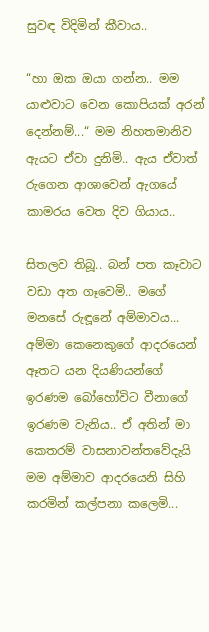සුවඳ විදිමින් කීවාය..

“හා ඔක ඔයා ගන්න.. මම යාළුවාට වෙන කොපියක් අරන් දෙන්නම්...“ මම නිහතමානිව ඇයට ඒවා දුනිමි.. ඇය ඒවාත් රුගෙන ආශාවෙන් ඇගයේ කාමරය වෙත දිව ගියාය..

සිතලව තිබූ.. බන් පත කෑවාට වඩා අත ගෑවෙමි.. මගේ මනසේ රුඳූනේ අම්මාවය... අම්මා කෙනෙකුගේ ආදරයෙන් ඈතට යන දියණියන්ගේ ඉරණම බෝහෝවිට වීනාගේ ඉරණම වැනිය.. ඒ අතින් මා කෙතරම් වාසනාවන්තවේදැයි මම අම්මාව ආදරයෙනි සිහි කරමින් කල්පනා කලෙමි...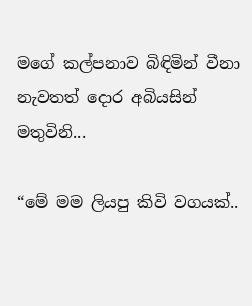මගේ කල්පනාව බිඳිමින් වීනා නැවතත් දොර අබියසින් මතුවිනි...

“මේ මම ලියපු කිවි වගයක්..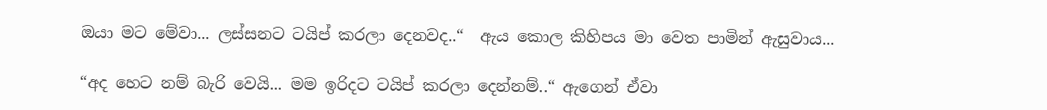ඔයා මට මේවා... ලස්සනට ටයිප් කරලා දෙනවද..“  ඇය කොල කිහිපය මා වෙත පාමින් ඇසුවාය...

“අද හෙට නම් බැරි වෙයි... මම ඉරිදට ටයිප් කරලා දෙන්නම්..“ ඇගෙන් ඒවා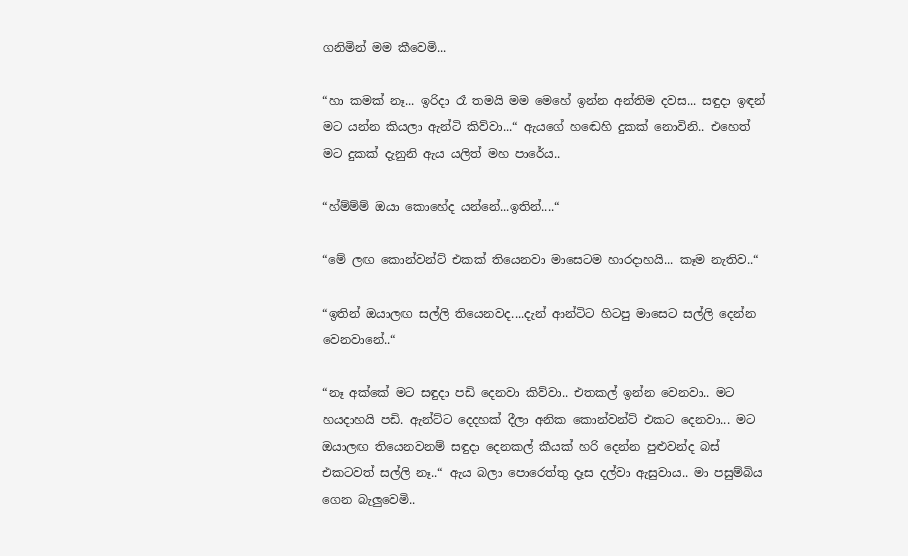ගනිමින් මම කීවෙමි...

“හා කමක් නෑ... ඉරිදා රෑ තමයි මම මෙහේ ඉන්න අන්තිම දවස... සඳුදා ඉඳන් මට යන්න කියලා ඇන්ටි කිව්වා...“ ඇයගේ හඬෙහි දුකක් නොවිනි.. එහෙත් මට දුකක් දැනුනි ඇය යලිත් මහ පාරේය..

“හ්ම්ම්ම් ඔයා කොහේද යන්නේ...ඉතින්....“

“මේ ලඟ කොන්වන්ට් එකක් තියෙනවා මාසෙටම හාරදාහයි... කෑම නැතිව..“

“ඉතින් ඔයාලඟ සල්ලි තියෙනවද....දැන් ආන්ටිට හිටපු මාසෙට සල්ලි දෙන්න වෙනවානේ..“

“නෑ අක්කේ මට සඳුදා පඩි දෙනවා කිව්වා.. එතකල් ඉන්න වෙනවා.. මට හයදාහයි පඩි. ඇන්ට්ට දෙදහක් දීලා අනික කොන්වන්ට් එකට දෙනවා... මට ඔයාලඟ තියෙනවනම් සඳුදා දෙනකල් කීයක් හරි දෙන්න පුළුවන්ද බස් එකටවත් සල්ලි නෑ..“ ඇය බලා පොරෙත්තු දෑස දල්වා ඇසුවාය.. මා පසුම්බිය ගෙන බැලුවෙමි..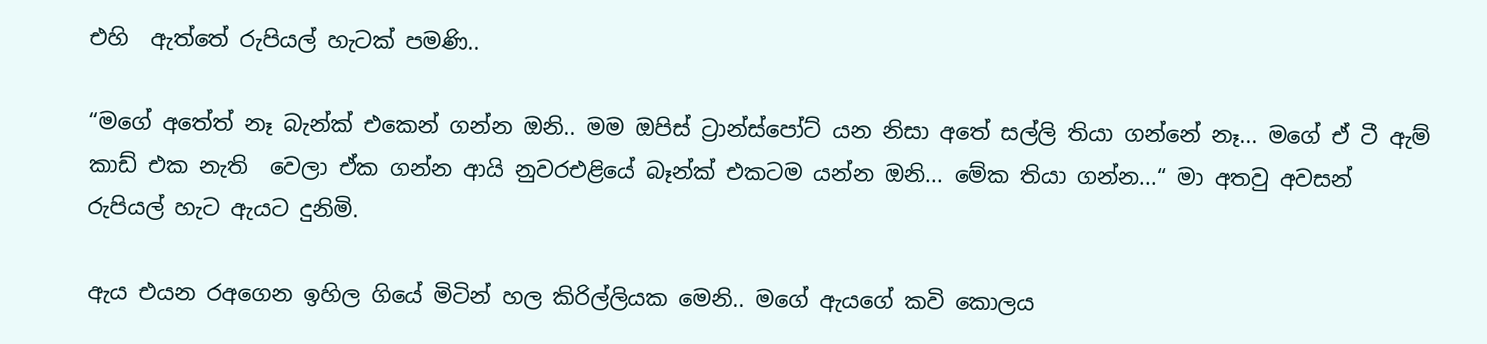එහි  ඇත්තේ රුපියල් හැටක් පමණි..

“මගේ අතේත් නෑ බැන්ක් එකෙන් ගන්න ඔනි.. මම ඔපිස් ට්‍රාන්ස්පෝට් යන නිසා අතේ සල්ලි තියා ගන්නේ නෑ... මගේ ඒ ටී ඇම් කාඩ් එක නැති  වෙලා ඒක ගන්න ආයි නුවරඑළියේ බෑන්ක් එකටම යන්න ඔනි... මේක තියා ගන්න...“ මා අතවු අවසන් රුපියල් හැට ඇයට දුනිමි.

ඇය එයන රඅගෙන ඉහිල ගියේ මිටින් හල කිරිල්ලියක මෙනි.. මගේ ඇයගේ කවි කොලය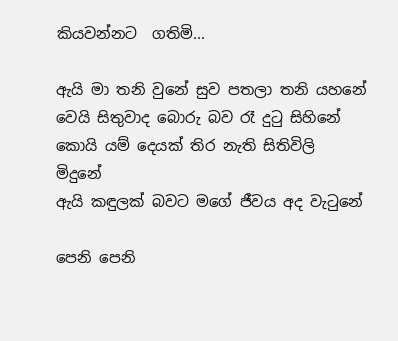කියවන්නට  ගතිමි...

ඇයි මා තනි වුනේ සුව පතලා තනි යහනේ
වෙයි සිතුවාද බොරු බව රෑ දුටු සිහිනේ
කොයි යම් දෙයක් තිර නැති සිතිවිලි මිදුනේ
ඇයි කඳුලක් බවට මගේ ජීවය අද වැටුනේ

පෙනි පෙනි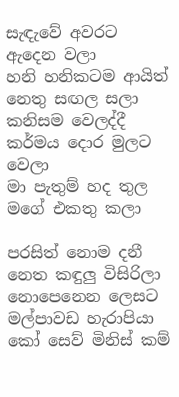සැඳැවේ අවරට ඇදෙන වලා
හනි හනිකටම ආයිත් නෙතු සඟල සලා
කනිසම වෙලද්දී කර්මය දොර මුලට වෙලා
මා පැතුම් හද තුල මගේ එකතු කලා

පරසිත් නොම දනී නෙත කඳුලු විසිරිලා
නොපෙනෙන ලෙසට මල්පාවඩ හැරාපියා
කෝ සෙව් මිනිස් කම්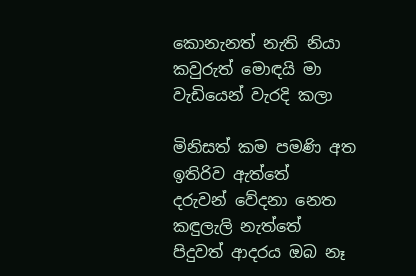කොනැනත් නැති නියා
කවුරුත් මොඳයි මා වැඩියෙන් වැරදි කලා

මිනිසත් කම පමණි අත ඉතිරිව ඇත්තේ
දරුවන් වේදනා නෙත කඳුලැලි නැත්තේ
පිදුවත් ආදරය ඔබ නෑ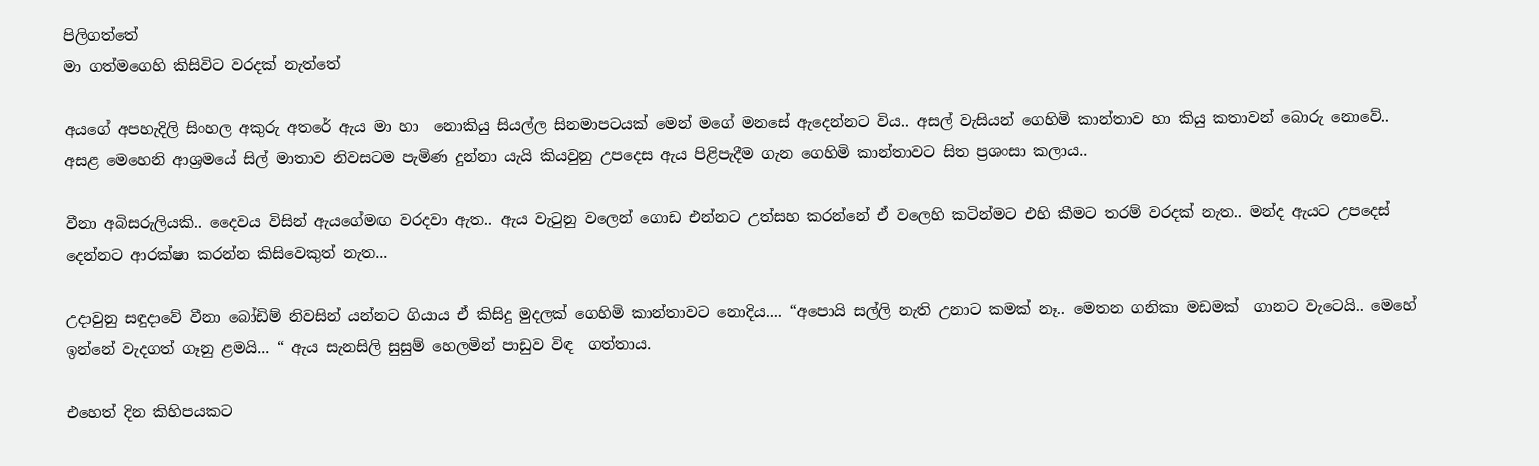පිලිගත්තේ
මා ගත්මගෙහි කිසිවිට වරදක් නැත්තේ

අයගේ අපහැදිලි සිංහල අකුරු අතරේ ඇය මා හා  නොකියු සියල්ල සිනමාපටයක් මෙන් මගේ මනසේ ඇදෙන්නට විය.. අසල් වැසියන් ගෙහිමි කාන්තාව හා කියු කතාවන් බොරු නොවේ.. අසළ මෙහෙනි ආශ්‍රමයේ සිල් මාතාව නිවසටම පැමිණ දුන්නා යැයි කියවුනු උපදෙස ඇය පිළිපැදීම ගැන ගෙහිමි කාන්තාවට සිත ප්‍රශංසා කලාය..

වීනා අබිසරුලියකි.. දෛවය විසින් ඇයගේමඟ වරදවා ඇත.. ඇය වැටුනු වලෙන් ගොඩ එන්නට උත්සහ කරන්නේ ඒ වලෙහි කටින්මට එහි කීමට තරම් වරදක් නැත.. මන්ද ඇයට උපදෙස් දෙන්නට ආරක්ෂා කරන්න කිසිවෙකුත් නැත...

උදාවුනු සඳුදාවේ වීනා බෝඩිම් නිවසින් යන්නට ගියාය ඒ කිසිදු මුදලක් ගෙහිමි කාන්තාවට නොදිය.... “අපොයි සල්ලි නැති උනාට කමක් නෑ.. මෙතන ගනිකා මඩමක්  ගානට වැටෙයි.. මෙහේ ඉන්නේ වැදගත් ගෑනු ළමයි... “ ඇය සැනසිලි සුසුම් හෙලමින් පාඩුව විඳ  ගත්තාය.

එහෙත් දින කිහිපයකට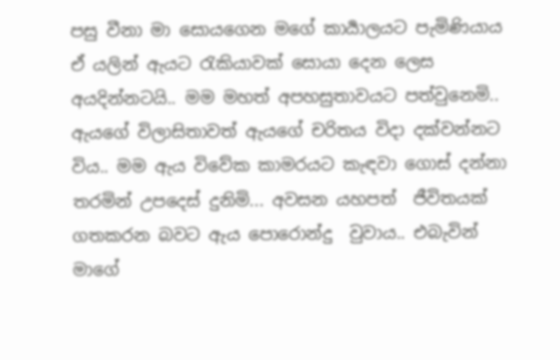පසු වීනා මා සොයගෙන මගේ කාර්‍යාලයට පැමිණියාය ඒ යලින් ඇයට රැකියාවක් සොයා දෙන ලෙස අයදින්නටයි.. මම මහත් අපහසුතාවයට පත්වුනෙමි.. ඇයගේ විලාසිතාවත් ඇයගේ චරිතය විදා දක්වන්නට විය.. මම ඇය විවේක කාමරයට කැඳවා ගොස් දන්නා තරමින් උපදෙස් දුනිමි... අවසන යහපත්  ජීවිතයක් ගතකරන බවට ඇය පොරොන්දු  වුවාය.. එබැවින්  මාගේ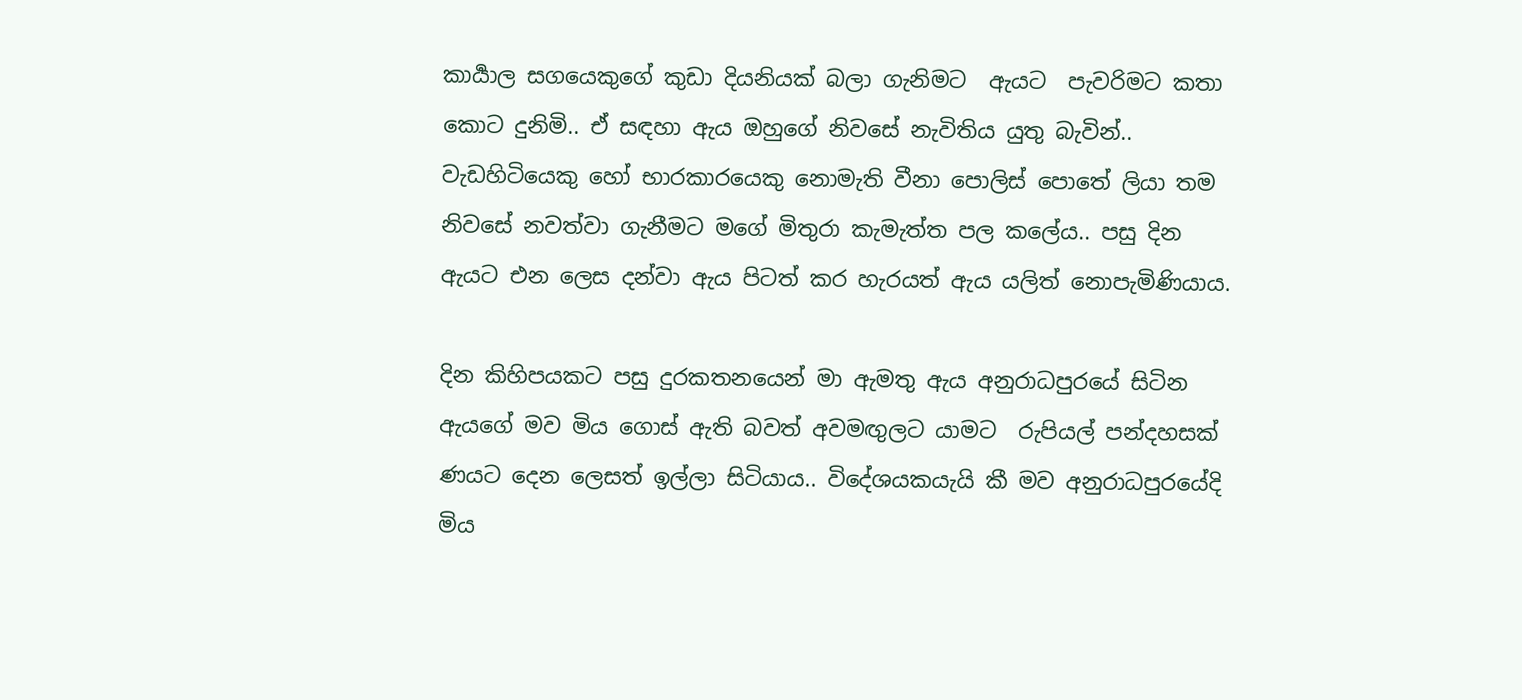කාර්‍යාල සගයෙකුගේ කුඩා දියනියක් බලා ගැනිමට  ඇයට  පැවරිමට කතා කොට දුනිමි.. ඒ සඳහා ඇය ඔහුගේ නිවසේ නැවිතිය යුතු බැවින්.. වැඩහිටියෙකු හෝ භාරකාරයෙකු නොමැති වීනා පොලිස් පොතේ ලියා තම නිවසේ නවත්වා ගැනීමට මගේ මිතුරා කැමැත්ත පල කලේය.. පසු දින ඇයට එන ලෙස දන්වා ඇය පිටත් කර හැරයත් ඇය යලිත් නොපැමිණියාය.

දින කිහිපයකට පසු දුරකතනයෙන් මා ඇමතු ඇය අනුරාධපුරයේ සිටින ඇයගේ මව මිය ගොස් ඇති බවත් අවමඟුලට යාමට  රුපියල් පන්දහසක් ණයට දෙන ලෙසත් ඉල්ලා සිටියාය.. විදේශයකයැයි කී මව අනුරාධපුරයේදි මිය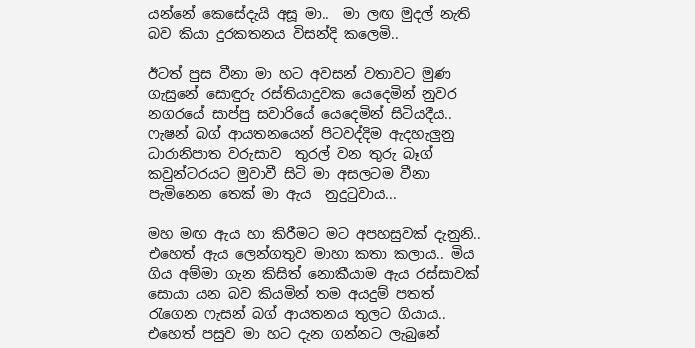යන්නේ කෙසේදැයි අසූ මා..  මා ලඟ මුදල් නැති බව කියා දුරකතනය විසන්දි කලෙමි..

ඊටත් පුස වීනා මා හට අවසන් වතාවට මුණ ගැසුනේ සොඳුරු රස්තියාදුවක යෙදෙමින් නුවර නගරයේ සාප්පු සවාරියේ යෙදෙමින් සිටියදීය.. ෆැෂන් බග් ආයතනයෙන් පිටවද්දිම ඇදහැලුනු ධාරානිපාත වරුසාව  තුරල් වන තුරු බෑග් කවුන්ටරයට මුවාවී සිටි මා අසලටම වීනා පැමිනෙන තෙක් මා ඇය  නුදුටුවාය...

මහ මඟ ඇය හා කිරීමට මට අපහසුවක් දැනුනි.. එහෙත් ඇය ලෙන්ගතුව මාහා කතා කලාය.. මිය ගිය අම්මා ගැන කිසිත් නොකීයාම ඇය රස්සාවක් සොයා යන බව කියමින් තම අයදුම් පතත් රැගෙන ෆැසන් බග් ආයතනය තුලට ගියාය.. එහෙත් පසුව මා හට දැන ගන්නට ලැබුනේ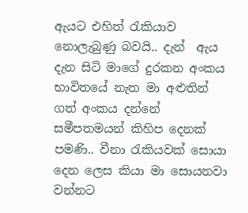ඇයට එහිත් රැකියාව නොලැබුණු බවයි.. දැන්  ඇය දැන සිටි මාගේ දුරකන අංකය භාවිතයේ නැත මා අළුතින් ගත් අංකය දන්නේ සමීපතමයන් කිහිප දෙනක් පමණි.. වීනා රැකියවක් සොයා දෙන ලෙස කියා මා සොයනවා වන්නට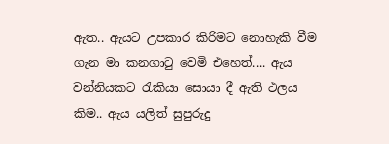ඇත.. ඇයට උපකාර කිරිමට නොහැකි වීම ගැන මා කනගාටු වෙමි එහෙත්.... ඇය වන්නියකට රැකියා සොයා දී ඇති ථලය කිම.. ඇය යලිත් සුපුරුදු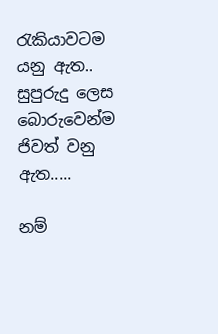රැකියාවටම යනු ඇත.. සුපුරුදු ලෙස බොරුවෙන්ම ජිවත් වනු ඇත.....

නම්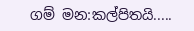ගම් මන:කල්පිතයි.....